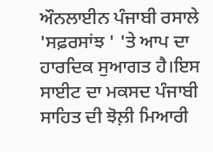ਔਨਲਾਈਨ ਪੰਜਾਬੀ ਰਸਾਲੇ 'ਸਫ਼ਰਸਾਂਝ ' 'ਤੇ ਆਪ ਦਾ ਹਾਰਦਿਕ ਸੁਆਗਤ ਹੈ।ਇਸ ਸਾਈਟ ਦਾ ਮਕਸਦ ਪੰਜਾਬੀ ਸਾਹਿਤ ਦੀ ਝੋਲ਼ੀ ਮਿਆਰੀ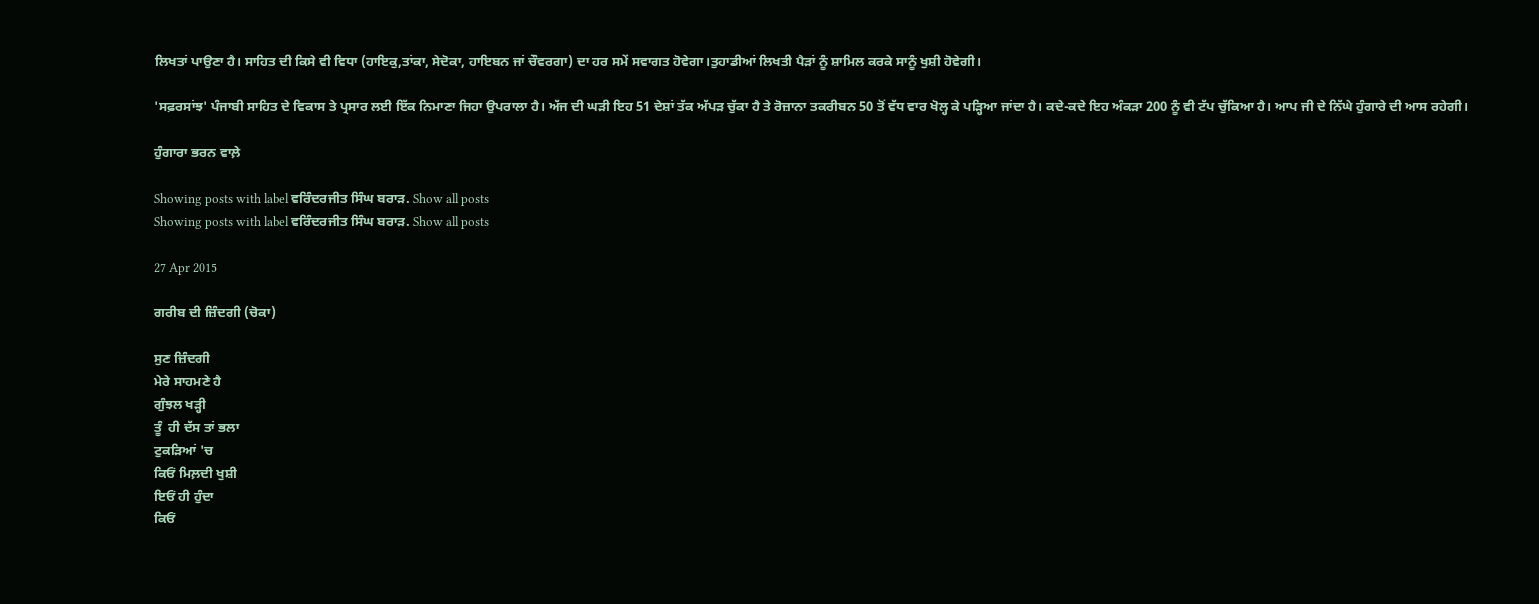ਲਿਖਤਾਂ ਪਾਉਣਾ ਹੈ। ਸਾਹਿਤ ਦੀ ਕਿਸੇ ਵੀ ਵਿਧਾ (ਹਾਇਕੁ,ਤਾਂਕਾ, ਸੇਦੋਕਾ, ਹਾਇਬਨ ਜਾਂ ਚੌਵਰਗਾ) ਦਾ ਹਰ ਸਮੇਂ ਸਵਾਗਤ ਹੋਵੇਗਾ।ਤੁਹਾਡੀਆਂ ਲਿਖਤੀ ਪੈੜਾਂ ਨੂੰ ਸ਼ਾਮਿਲ ਕਰਕੇ ਸਾਨੂੰ ਖੁਸ਼ੀ ਹੋਵੇਗੀ।

'ਸਫ਼ਰਸਾਂਝ' ਪੰਜਾਬੀ ਸਾਹਿਤ ਦੇ ਵਿਕਾਸ ਤੇ ਪ੍ਰਸਾਰ ਲਈ ਇੱਕ ਨਿਮਾਣਾ ਜਿਹਾ ਉਪਰਾਲਾ ਹੈ। ਅੱਜ ਦੀ ਘੜੀ ਇਹ 51 ਦੇਸ਼ਾਂ ਤੱਕ ਅੱਪੜ ਚੁੱਕਾ ਹੈ ਤੇ ਰੋਜ਼ਾਨਾ ਤਕਰੀਬਨ 50 ਤੋਂ ਵੱਧ ਵਾਰ ਖੋਲ੍ਹ ਕੇ ਪੜ੍ਹਿਆ ਜਾਂਦਾ ਹੈ। ਕਦੇ-ਕਦੇ ਇਹ ਅੰਕੜਾ 200 ਨੂੰ ਵੀ ਟੱਪ ਚੁੱਕਿਆ ਹੈ। ਆਪ ਜੀ ਦੇ ਨਿੱਘੇ ਹੁੰਗਾਰੇ ਦੀ ਆਸ ਰਹੇਗੀ।

ਹੁੰਗਾਰਾ ਭਰਨ ਵਾਲ਼ੇ

Showing posts with label ਵਰਿੰਦਰਜੀਤ ਸਿੰਘ ਬਰਾੜ. Show all posts
Showing posts with label ਵਰਿੰਦਰਜੀਤ ਸਿੰਘ ਬਰਾੜ. Show all posts

27 Apr 2015

ਗਰੀਬ ਦੀ ਜ਼ਿੰਦਗੀ (ਚੋਕਾ)

ਸੁਣ ਜ਼ਿੰਦਗੀ
ਮੇਰੇ ਸਾਹਮਣੇ ਹੈ
ਗੁੰਝਲ ਖੜ੍ਹੀ
ਤੂੰ  ਹੀ ਦੱਸ ਤਾਂ ਭਲਾ
ਟੁਕੜਿਆਂ 'ਚ
ਕਿਓਂ ਮਿਲ਼ਦੀ ਖੁਸ਼ੀ
ਇਓਂ ਹੀ ਹੁੰਦਾ
ਕਿਓਂ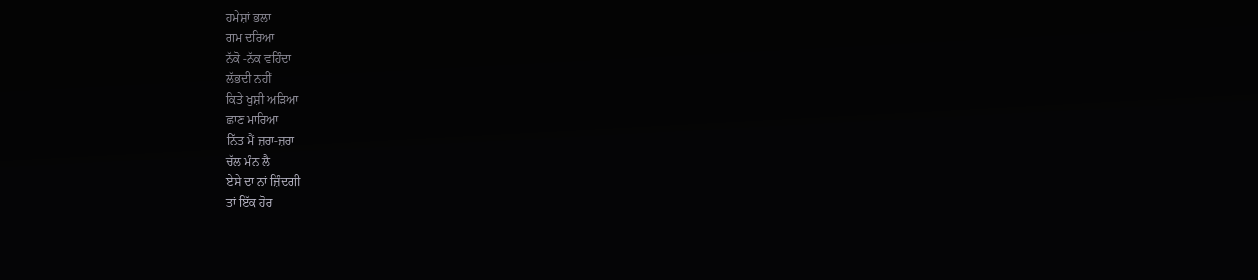ਹਮੇਸ਼ਾਂ ਭਲਾ
ਗਮ ਦਰਿਆ
ਨੱਕੋ -ਨੱਕ ਵਹਿੰਦਾ
ਲੱਭਦੀ ਨਹੀਂ
ਕਿਤੇ ਖੁਸ਼ੀ ਅੜਿਆ
ਛਾਣ ਮਾਰਿਆ
ਨਿੱਤ ਮੈਂ ਜ਼ਰਾ-ਜ਼ਰਾ
ਚੱਲ ਮੰਨ ਲੈ
ਏਸੇ ਦਾ ਨਾਂ ਜ਼ਿੰਦਗੀ
ਤਾਂ ਇੱਕ ਹੋਰ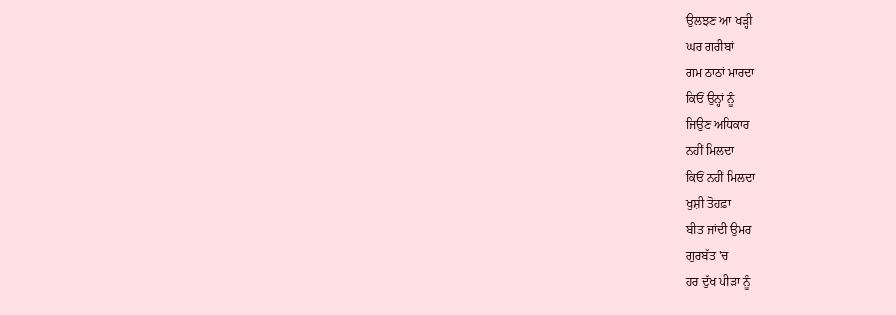ਉਲਝਣ ਆ ਖੜ੍ਹੀ
ਘਰ ਗਰੀਬਾਂ
ਗਮ ਠਾਠਾਂ ਮਾਰਦਾ
ਕਿਓਂ ਉਨ੍ਹਾਂ ਨੂੰ
ਜਿਉਣ ਅਧਿਕਾਰ
ਨਹੀਂ ਮਿਲਦਾ
ਕਿਓਂ ਨਹੀਂ ਮਿਲਦਾ
ਖੁਸ਼ੀ ਤੋਹਫ਼ਾ
ਬੀਤ ਜਾਂਦੀ ਉਮਰ
ਗੁਰਬੱਤ 'ਚ
ਹਰ ਦੁੱਖ ਪੀੜਾ ਨੂੰ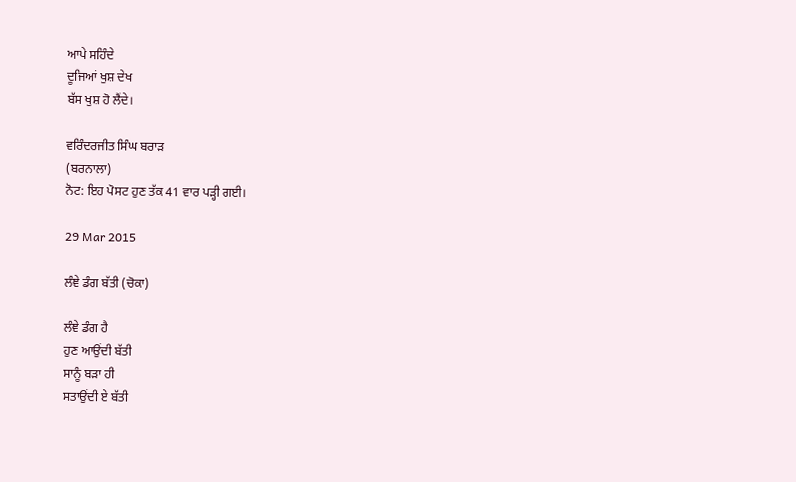ਆਪੇ ਸਹਿੰਦੇ
ਦੂਜਿਆਂ ਖੁਸ਼ ਦੇਖ
ਬੱਸ ਖੁਸ਼ ਹੋ ਲੈਂਦੇ।

ਵਰਿੰਦਰਜੀਤ ਸਿੰਘ ਬਰਾੜ
(ਬਰਨਾਲਾ)
ਨੋਟ: ਇਹ ਪੋਸਟ ਹੁਣ ਤੱਕ 41 ਵਾਰ ਪੜ੍ਹੀ ਗਈ।

29 Mar 2015

ਲੰਞੇ ਡੰਗ ਬੱਤੀ (ਚੋਕਾ)

ਲੰਞੇ ਡੰਗ ਹੈ
ਹੁਣ ਆਉਂਦੀ ਬੱਤੀ
ਸਾਨੂੰ ਬੜਾ ਹੀ
ਸਤਾਉਂਦੀ ਏ ਬੱਤੀ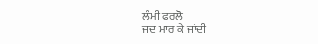ਲੰਮੀ ਫਰਲੋ
ਜਦ ਮਾਰ ਕੇ ਜਾਂਦੀ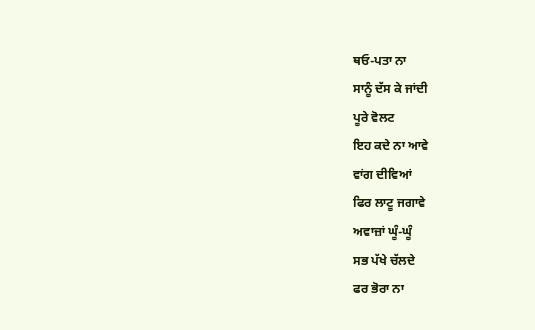ਥਓ-ਪਤਾ ਨਾ
ਸਾਨੂੰ ਦੱਸ ਕੇ ਜਾਂਦੀ
ਪੂਰੇ ਵੋਲਟ
ਇਹ ਕਦੇ ਨਾ ਆਵੇ
ਵਾਂਗ ਦੀਵਿਆਂ
ਫਿਰ ਲਾਟੂ ਜਗਾਵੇ
ਅਵਾਜ਼ਾਂ ਘੂੰ-ਘੂੰ
ਸਭ ਪੱਖੇ ਚੱਲਦੇ
ਫਰ ਭੋਰਾ ਨਾ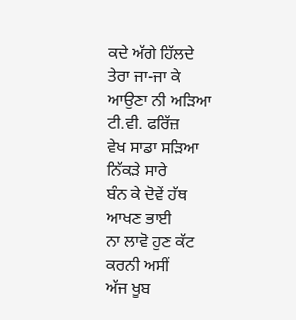ਕਦੇ ਅੱਗੇ ਹਿੱਲਦੇ
ਤੇਰਾ ਜਾ-ਜਾ ਕੇ
ਆਉਣਾ ਨੀ ਅੜਿਆ
ਟੀ.ਵੀ. ਫਰਿੱਜ਼
ਵੇਖ ਸਾਡਾ ਸੜਿਆ
ਨਿੱਕੜੇ ਸਾਰੇ
ਬੰਨ ਕੇ ਦੋਵੇਂ ਹੱਥ
ਆਖਣ ਭਾਈ
ਨਾ ਲਾਵੋ ਹੁਣ ਕੱਟ
ਕਰਨੀ ਅਸੀਂ
ਅੱਜ ਖੂਬ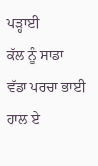ਪੜ੍ਹਾਈ
ਕੱਲ ਨੂੰ ਸਾਡਾ
ਵੱਡਾ ਪਰਚਾ ਭਾਈ
ਹਾਲ ਏ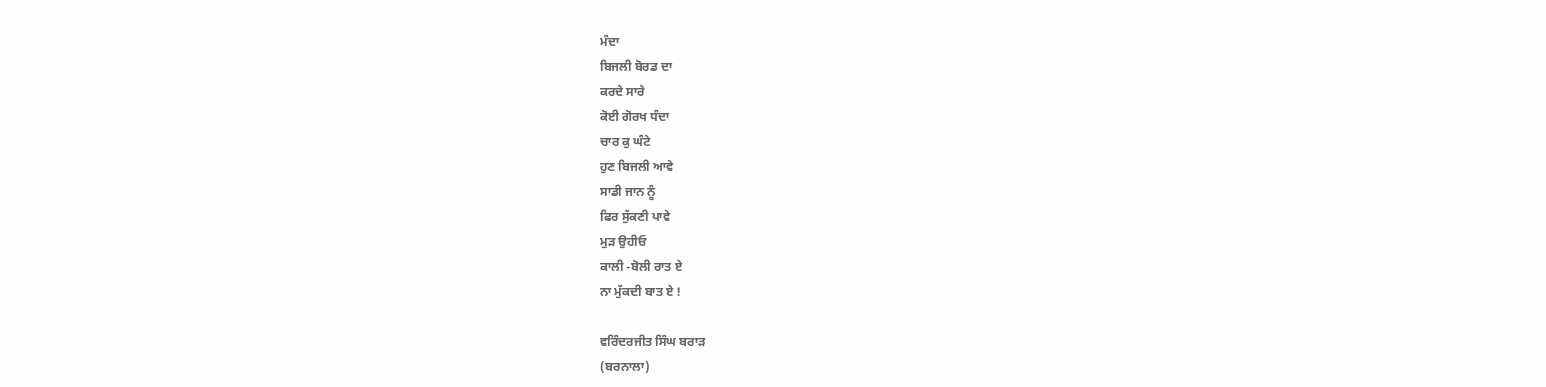ਮੰਦਾ
ਬਿਜਲੀ ਬੋਰਡ ਦਾ
ਕਰਦੇ ਸਾਰੇ
ਕੋਈ ਗੋਰਖ ਧੰਦਾ
ਚਾਰ ਕੁ ਘੰਟੇ
ਹੁਣ ਬਿਜਲੀ ਆਵੇ
ਸਾਡੀ ਜਾਨ ਨੂੰ
ਫਿਰ ਸੁੱਕਣੀ ਪਾਵੇ
ਮੁੜ ਉਹੀਓ
ਕਾਲੀ -ਬੋਲੀ ਰਾਤ ਏ
ਨਾ ਮੁੱਕਦੀ ਬਾਤ ਏ !

ਵਰਿੰਦਰਜੀਤ ਸਿੰਘ ਬਰਾੜ
(ਬਰਨਾਲਾ)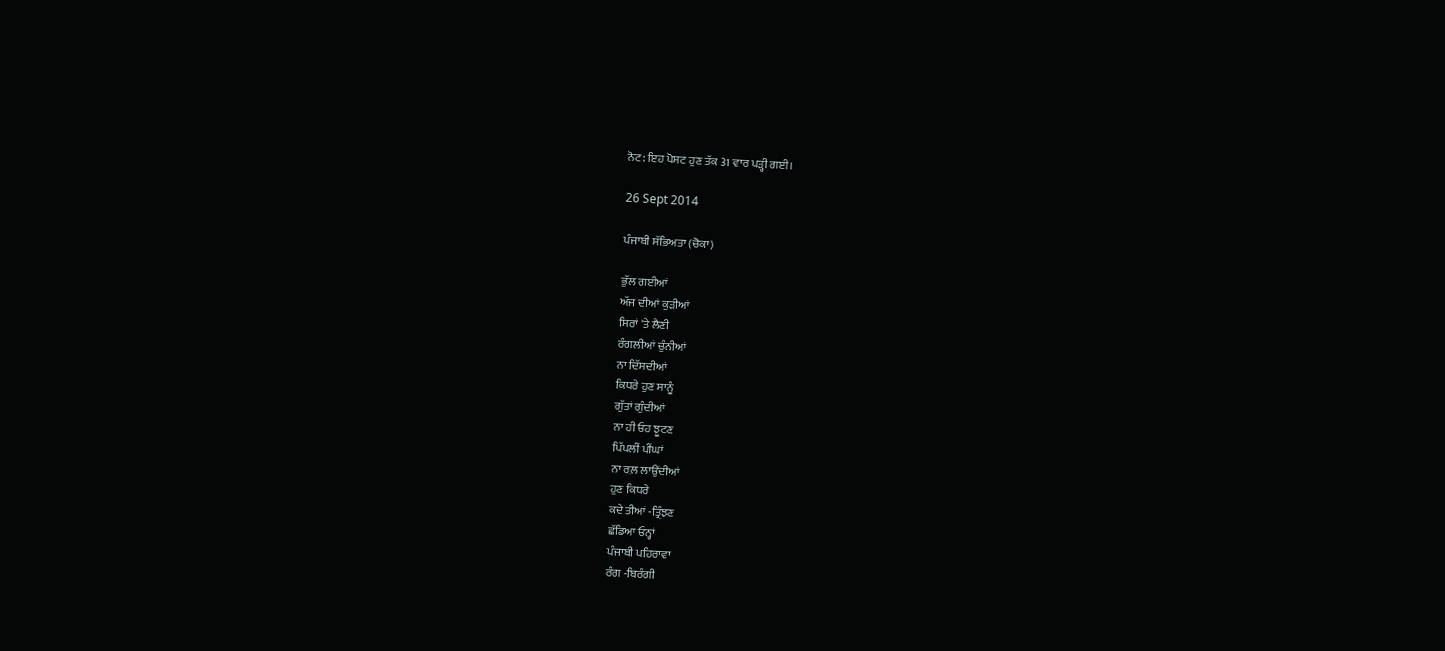ਨੋਟ: ਇਹ ਪੋਸਟ ਹੁਣ ਤੱਕ 31 ਵਾਰ ਪੜ੍ਹੀ ਗਈ।

26 Sept 2014

ਪੰਜਾਬੀ ਸੱਭਿਅਤਾ (ਚੋਕਾ)

ਭੁੱਲ ਗਈਆਂ
ਅੱਜ ਦੀਆਂ ਕੁੜੀਆਂ
ਸਿਰਾਂ 'ਤੇ ਲੈਣੀ
ਰੰਗਲੀਆਂ ਚੁੰਨੀਆਂ
ਨਾ ਦਿੱਸਦੀਆਂ
ਕਿਧਰੇ ਹੁਣ ਸਾਨੂੰ
ਗੁੱਤਾਂ ਗੁੰਦੀਆਂ
ਨਾ ਹੀ ਓਹ ਝੂਟਣ
ਪਿੱਪਲੀਂ ਪੀਂਘਾਂ
ਨਾ ਰਲ਼ ਲਾਉਂਦੀਆਂ
ਹੁਣ ਕਿਧਰੇ
ਕਦੇ ਤੀਆਂ -ਤ੍ਰਿੰਝਣ
ਛੱਡਿਆ ਓਨ੍ਹਾਂ
ਪੰਜਾਬੀ ਪਹਿਰਾਵਾ
ਰੰਗ -ਬਿਰੰਗੀ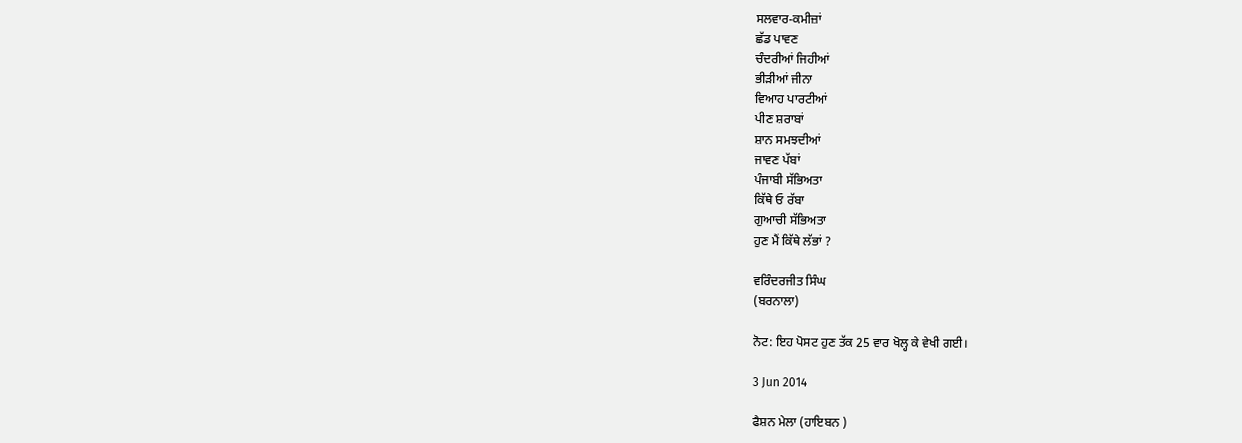ਸਲਵਾਰ-ਕਮੀਜ਼ਾਂ
ਛੱਡ ਪਾਵਣ
ਚੰਦਰੀਆਂ ਜਿਹੀਆਂ
ਭੀੜੀਆਂ ਜੀਨਾ
ਵਿਆਹ ਪਾਰਟੀਆਂ
ਪੀਣ ਸ਼ਰਾਬਾਂ
ਸ਼ਾਨ ਸਮਝਦੀਆਂ
ਜਾਵਣ ਪੱਬਾਂ
ਪੰਜਾਬੀ ਸੱਭਿਅਤਾ
ਕਿੱਥੇ ਓ ਰੱਬਾ
ਗੁਆਚੀ ਸੱਭਿਅਤਾ
ਹੁਣ ਮੈਂ ਕਿੱਥੇ ਲੱਭਾਂ ?

ਵਰਿੰਦਰਜੀਤ ਸਿੰਘ
(ਬਰਨਾਲਾ)

ਨੋਟ: ਇਹ ਪੋਸਟ ਹੁਣ ਤੱਕ 25 ਵਾਰ ਖੋਲ੍ਹ ਕੇ ਵੇਖੀ ਗਈ।

3 Jun 2014

ਫੈਸ਼ਨ ਮੇਲਾ (ਹਾਇਬਨ )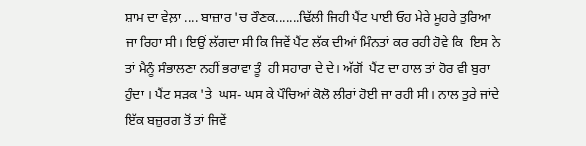ਸ਼ਾਮ ਦਾ ਵੇਲ਼ਾ .... ਬਾਜ਼ਾਰ 'ਚ ਰੌਣਕ.......ਢਿੱਲੀ ਜਿਹੀ ਪੈਂਟ ਪਾਈ ਓਹ ਮੇਰੇ ਮੂਹਰੇ ਤੁਰਿਆ ਜਾ ਰਿਹਾ ਸੀ। ਇਉਂ ਲੱਗਦਾ ਸੀ ਕਿ ਜਿਵੇਂ ਪੈਂਟ ਲੱਕ ਦੀਆਂ ਮਿੰਨਤਾਂ ਕਰ ਰਹੀ ਹੋਵੇ ਕਿ  ਇਸ ਨੇ ਤਾਂ ਮੈਨੂੰ ਸੰਭਾਲਣਾ ਨਹੀਂ ਭਰਾਵਾ ਤੂੰ  ਹੀ ਸਹਾਰਾ ਦੇ ਦੇ। ਅੱਗੋਂ  ਪੈਂਟ ਦਾ ਹਾਲ ਤਾਂ ਹੋਰ ਵੀ ਬੁਰਾ ਹੁੰਦਾ । ਪੈਂਟ ਸੜਕ 'ਤੇ  ਘਸ- ਘਸ ਕੇ ਪੌਚਿਆਂ ਕੋਲੋ ਲੀਰਾਂ ਹੋਈ ਜਾ ਰਹੀ ਸੀ। ਨਾਲ ਤੁਰੇ ਜਾਂਦੇ ਇੱਕ ਬਜ਼ੁਰਗ ਤੋਂ ਤਾਂ ਜਿਵੇਂ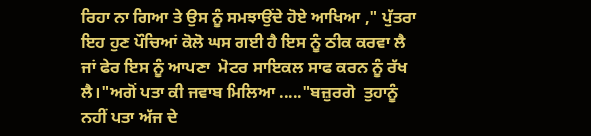ਰਿਹਾ ਨਾ ਗਿਆ ਤੇ ਉਸ ਨੂੰ ਸਮਝਾਉਂਦੇ ਹੋਏ ਆਖਿਆ ," ਪੁੱਤਰਾ ਇਹ ਹੁਣ ਪੌਚਿਆਂ ਕੋਲੋ ਘਸ ਗਈ ਹੈ ਇਸ ਨੂੰ ਠੀਕ ਕਰਵਾ ਲੈ ਜਾਂ ਫੇਰ ਇਸ ਨੂੰ ਆਪਣਾ  ਮੋਟਰ ਸਾਇਕਲ ਸਾਫ ਕਰਨ ਨੂੰ ਰੱਖ ਲੈ।"ਅਗੋਂ ਪਤਾ ਕੀ ਜਵਾਬ ਮਿਲਿਆ ....."ਬਜ਼ੁਰਗੋ  ਤੁਹਾਨੂੰ ਨਹੀਂ ਪਤਾ ਅੱਜ ਦੇ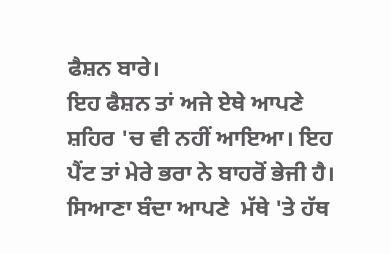ਫੈਸ਼ਨ ਬਾਰੇ।
ਇਹ ਫੈਸ਼ਨ ਤਾਂ ਅਜੇ ਏਥੇ ਆਪਣੇ ਸ਼ਹਿਰ 'ਚ ਵੀ ਨਹੀਂ ਆਇਆ। ਇਹ ਪੈਂਟ ਤਾਂ ਮੇਰੇ ਭਰਾ ਨੇ ਬਾਹਰੋਂ ਭੇਜੀ ਹੈ। ਸਿਆਣਾ ਬੰਦਾ ਆਪਣੇ  ਮੱਥੇ 'ਤੇ ਹੱਥ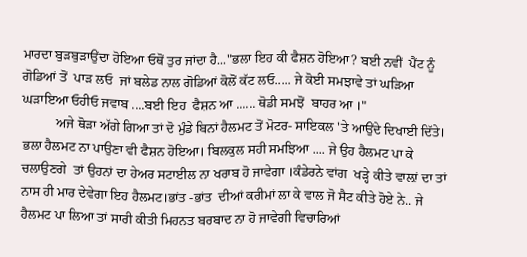ਮਾਰਦਾ ਬੁੜਬੁੜਾਉਂਦਾ ਹੋਇਆ ਓਥੋਂ ਤੁਰ ਜਾਂਦਾ ਹੈ..."ਭਲਾ ਇਹ ਕੀ ਫੈਸ਼ਨ ਹੋਇਆ? ਬਈ ਨਵੀਂ  ਪੈਂਟ ਨੂੰ  ਗੋਡਿਆਂ ਤੋਂ  ਪਾੜ ਲਓ  ਜਾਂ ਬਲੇਡ ਨਾਲ ਗੋਡਿਆਂ ਕੋਲੋਂ ਕੱਟ ਲਓ..... ਜੇ ਕੋਈ ਸਮਝਾਵੇ ਤਾਂ ਘੜਿਆ ਘੜਾਇਆ ਓਹੀਓ ਜਵਾਬ ....ਬਈ ਇਹ  ਫੈਸ਼ਨ ਆ ...... ਥੋਡੀ ਸਮਝੋਂ  ਬਾਹਰ ਆ ।"
          ਅਜੇ ਥੋੜਾ ਅੱਗੇ ਗਿਆ ਤਾਂ ਦੋ ਮੁੰਡੇ ਬਿਨਾਂ ਹੈਲਮਟ ਤੋਂ ਮੋਟਰ- ਸਾਇਕਲ 'ਤੇ ਆਉਂਦੇ ਦਿਖਾਈ ਦਿੱਤੇ। ਭਲਾ ਹੈਲਮਟ ਨਾ ਪਾਉਣਾ ਵੀ ਫੈਸ਼ਨ ਹੋਇਆ। ਬਿਲਕੁਲ ਸਹੀ ਸਮਝਿਆ .... ਜੇ ਉਹ ਹੈਲਮਟ ਪਾ ਕੇ ਚਲਾਉਣਗੇ  ਤਾਂ ਉਹਨਾਂ ਦਾ ਹੇਅਰ ਸਟਾਈਲ ਨਾ ਖਰਾਬ ਹੋ ਜਾਵੇਗਾ ।ਕੰਡੇਰਨੇ ਵਾਂਗ  ਖੜ੍ਹੇ ਕੀਤੇ ਵਾਲ਼ਾਂ ਦਾ ਤਾਂ ਨਾਸ ਹੀ ਮਾਰ ਦੇਵੇਗਾ ਇਹ ਹੈਲਮਟ।ਭਾਂਤ -ਭਾਂਤ  ਦੀਆਂ ਕਰੀਮਾਂ ਲਾ ਕੇ ਵਾਲ ਜੋ ਸੈਟ ਕੀਤੇ ਹੋਏ ਨੇ.. ਜੇ  ਹੈਲਮਟ ਪਾ ਲਿਆ ਤਾਂ ਸਾਰੀ ਕੀਤੀ ਮਿਹਨਤ ਬਰਬਾਦ ਨਾ ਹੋ ਜਾਵੇਗੀ ਵਿਚਾਰਿਆਂ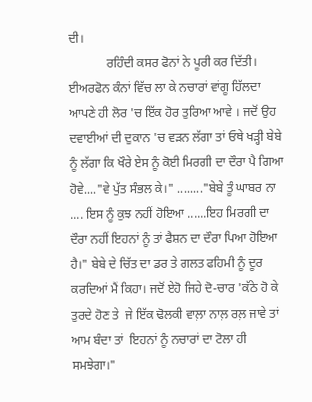ਦੀ।
            ਰਹਿੰਦੀ ਕਸਰ ਫੋਨਾਂ ਨੇ ਪੂਰੀ ਕਰ ਦਿੱਤੀ। ਈਅਰਫੋਨ ਕੰਨਾਂ ਵਿੱਚ ਲਾ ਕੇ ਨਚਾਰਾਂ ਵਾਂਗੂ ਹਿੱਲਦਾ ਆਪਣੇ ਹੀ ਲੋਰ 'ਚ ਇੱਕ ਹੋਰ ਤੁਰਿਆ ਆਵੇ । ਜਦੋਂ ਉਹ ਦਵਾਈਆਂ ਦੀ ਦੁਕਾਨ 'ਚ ਵੜਨ ਲੱਗਾ ਤਾਂ ਓਥੇ ਖੜ੍ਹੀ ਬੇਬੇ ਨੂੰ ਲੱਗਾ ਕਿ ਖੌਰੇ ਏਸ ਨੂੰ ਕੋਈ ਮਿਰਗੀ ਦਾ ਦੌਰਾ ਪੈ ਗਿਆ ਹੋਵੇ...."ਵੇ ਪੁੱਤ ਸੰਭਲ ਕੇ।" ........"ਬੇਬੇ ਤੂੰ ਘਾਬਰ ਨਾ .... ਇਸ ਨੂੰ ਕੁਝ ਨਹੀਂ ਹੋਇਆ ......ਇਹ ਮਿਰਗੀ ਦਾ ਦੌਰਾ ਨਹੀਂ ਇਹਨਾਂ ਨੂੰ ਤਾਂ ਫੈਸ਼ਨ ਦਾ ਦੌਰਾ ਪਿਆ ਹੋਇਆ ਹੈ।" ਬੇਬੇ ਦੇ ਚਿੱਤ ਦਾ ਡਰ ਤੇ ਗਲਤ ਫਹਿਮੀ ਨੂੰ ਦੂਰ ਕਰਦਿਆਂ ਮੈਂ ਕਿਹਾ। ਜਦੋਂ ਏਹੋ ਜਿਹੇ ਦੋ-ਚਾਰ 'ਕੱਠੇ ਹੋ ਕੇ ਤੁਰਦੇ ਹੋਣ ਤੇ  ਜੇ ਇੱਕ ਢੋਲਕੀ ਵਾਲ਼ਾ ਨਾਲ਼ ਰਲ਼ ਜਾਵੇ ਤਾਂ ਆਮ ਬੰਦਾ ਤਾਂ  ਇਹਨਾਂ ਨੂੰ ਨਚਾਰਾਂ ਦਾ ਟੋਲਾ ਹੀ ਸਮਝੇਗਾ।"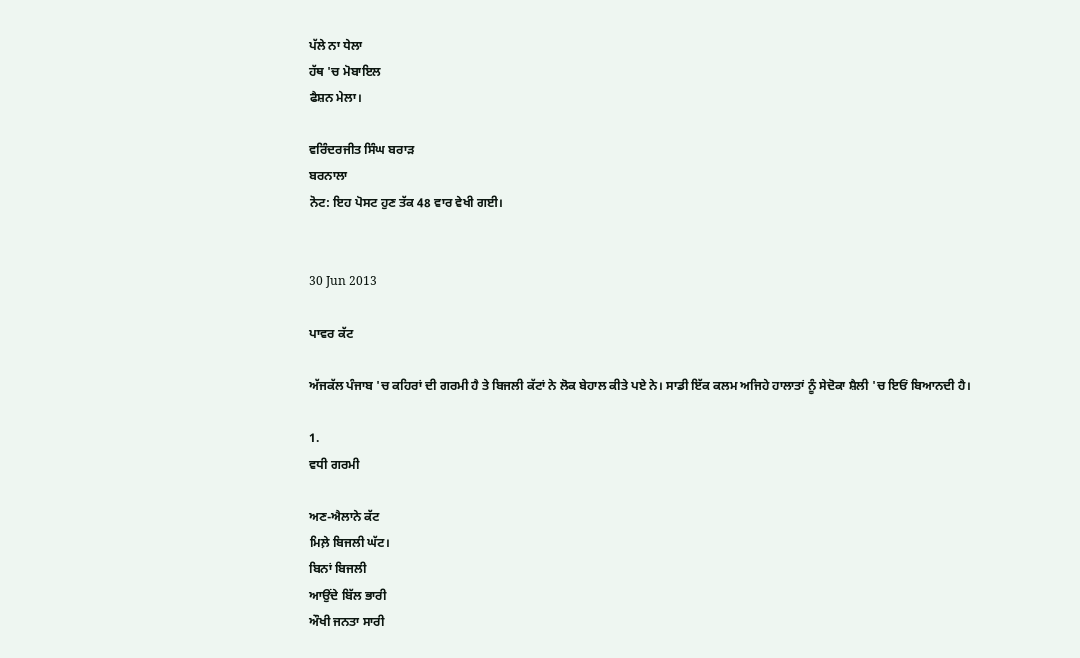ਪੱਲੇ ਨਾ ਧੇਲਾ
ਹੱਥ 'ਚ ਮੋਬਾਇਲ
ਫੈਸ਼ਨ ਮੇਲਾ।

ਵਰਿੰਦਰਜੀਤ ਸਿੰਘ ਬਰਾੜ
ਬਰਨਾਲਾ
ਨੋਟ: ਇਹ ਪੋਸਟ ਹੁਣ ਤੱਕ 48 ਵਾਰ ਵੇਖੀ ਗਈ।


30 Jun 2013

ਪਾਵਰ ਕੱਟ

ਅੱਜਕੱਲ ਪੰਜਾਬ 'ਚ ਕਹਿਰਾਂ ਦੀ ਗਰਮੀ ਹੈ ਤੇ ਬਿਜਲੀ ਕੱਟਾਂ ਨੇ ਲੋਕ ਬੇਹਾਲ ਕੀਤੇ ਪਏ ਨੇ। ਸਾਡੀ ਇੱਕ ਕਲਮ ਅਜਿਹੇ ਹਾਲਾਤਾਂ ਨੂੰ ਸੇਦੋਕਾ ਸ਼ੈਲੀ 'ਚ ਇਓਂ ਬਿਆਨਦੀ ਹੈ।

1.
ਵਧੀ ਗਰਮੀ

ਅਣ-ਐਲਾਨੇ ਕੱਟ
ਮਿਲ਼ੇ ਬਿਜਲੀ ਘੱਟ।
ਬਿਨਾਂ ਬਿਜਲੀ
ਆਉਂਦੇ ਬਿੱਲ ਭਾਰੀ
ਔਖੀ ਜਨਤਾ ਸਾਰੀ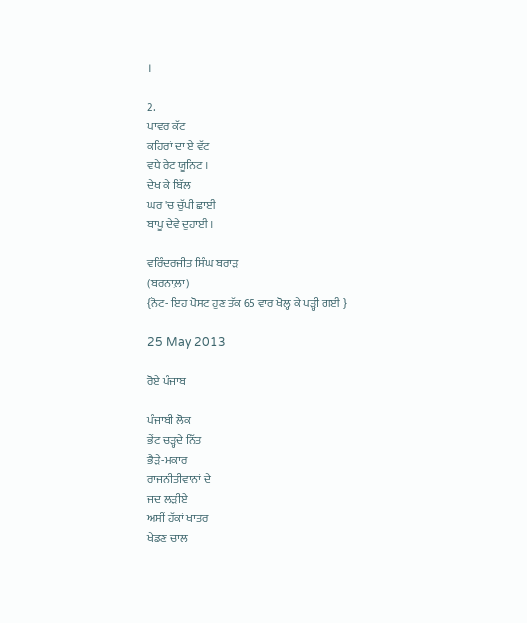।

2.
ਪਾਵਰ ਕੱਟ
ਕਹਿਰਾਂ ਦਾ ਏ ਵੱਟ
ਵਧੇ ਰੇਟ ਯੂਨਿਟ ।
ਦੇਖ ਕੇ ਬਿੱਲ
ਘਰ 'ਚ ਚੁੱਪੀ ਛਾਈ
ਬਾਪੂ ਦੇਵੇ ਦੁਹਾਈ ।

ਵਰਿੰਦਰਜੀਤ ਸਿੰਘ ਬਰਾੜ
(ਬਰਨਾਲ਼ਾ)
{ਨੋਟ- ਇਹ ਪੋਸਟ ਹੁਣ ਤੱਕ 65 ਵਾਰ ਖੋਲ੍ਹ ਕੇ ਪੜ੍ਹੀ ਗਈ }

25 May 2013

ਰੋਏ ਪੰਜਾਬ

ਪੰਜਾਬੀ ਲੋਕ
ਭੇਂਟ ਚੜ੍ਹਦੇ ਨਿੱਤ
ਭੈੜੇ-ਮਕਾਰ
ਰਾਜਨੀਤੀਵਾਨਾਂ ਦੇ
ਜਦ ਲੜੀਏ
ਅਸੀਂ ਹੱਕਾਂ ਖਾਤਰ
ਖੇਡਣ ਚਾਲ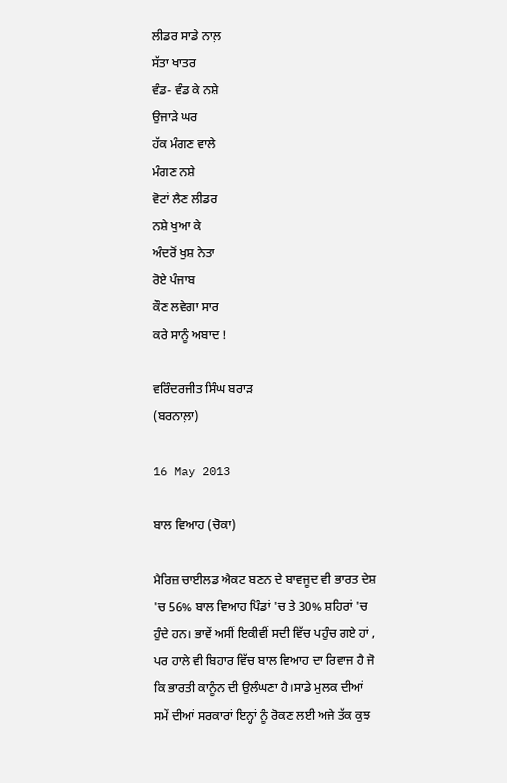ਲੀਡਰ ਸਾਡੇ ਨਾਲ਼
ਸੱਤਾ ਖਾਤਰ
ਵੰਡ- ਵੰਡ ਕੇ ਨਸ਼ੇ
ਉਜਾੜੇ ਘਰ
ਹੱਕ ਮੰਗਣ ਵਾਲੇ
ਮੰਗਣ ਨਸ਼ੇ
ਵੋਟਾਂ ਲੈਣ ਲੀਡਰ
ਨਸ਼ੇ ਖੁਆ ਕੇ
ਅੰਦਰੋਂ ਖੁਸ਼ ਨੇਤਾ
ਰੋਏ ਪੰਜਾਬ
ਕੌਣ ਲਵੇਗਾ ਸਾਰ
ਕਰੇ ਸਾਨੂੰ ਅਬਾਦ !

ਵਰਿੰਦਰਜੀਤ ਸਿੰਘ ਬਰਾੜ
(ਬਰਨਾਲ਼ਾ)

16 May 2013

ਬਾਲ ਵਿਆਹ (ਚੋਕਾ)

ਮੈਰਿਜ਼ ਚਾਈਲਡ ਐਕਟ ਬਣਨ ਦੇ ਬਾਵਜੂਦ ਵੀ ਭਾਰਤ ਦੇਸ਼ 'ਚ 56% ਬਾਲ ਵਿਆਹ ਪਿੰਡਾਂ 'ਚ ਤੇ 30% ਸ਼ਹਿਰਾਂ 'ਚ ਹੁੰਦੇ ਹਨ। ਭਾਵੇਂ ਅਸੀਂ ਇਕੀਵੀਂ ਸਦੀ ਵਿੱਚ ਪਹੁੰਚ ਗਏ ਹਾਂ , ਪਰ ਹਾਲੇ ਵੀ ਬਿਹਾਰ ਵਿੱਚ ਬਾਲ ਵਿਆਹ ਦਾ ਰਿਵਾਜ ਹੈ ਜੋ ਕਿ ਭਾਰਤੀ ਕਾਨੂੰਨ ਦੀ ਉਲੰਘਣਾ ਹੈ।ਸਾਡੇ ਮੁਲਕ ਦੀਆਂ ਸਮੇਂ ਦੀਆਂ ਸਰਕਾਰਾਂ ਇਨ੍ਹਾਂ ਨੂੰ ਰੋਕਣ ਲਈ ਅਜੇ ਤੱਕ ਕੁਝ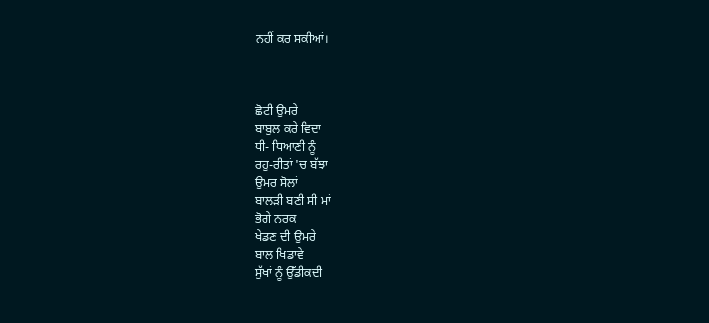ਨਹੀਂ ਕਰ ਸਕੀਆਂ।



ਛੋਟੀ ਉਮਰੇ
ਬਾਬੁਲ ਕਰੇ ਵਿਦਾ
ਧੀ- ਧਿਆਣੀ ਨੂੰ
ਰਹੁ-ਰੀਤਾਂ 'ਚ ਬੱਝਾ
ਉਮਰ ਸੋਲਾਂ
ਬਾਲੜੀ ਬਣੀ ਸੀ ਮਾਂ
ਭੋਗੇ ਨਰਕ
ਖੇਡਣ ਦੀ ਉਮਰੇ
ਬਾਲ ਖਿਡਾਵੇ
ਸੁੱਖਾਂ ਨੂੰ ਉੱਡੀਕਦੀ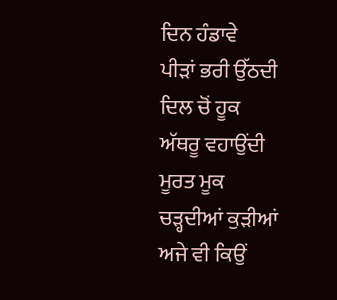ਦਿਨ ਹੰਡਾਵੇ
ਪੀੜਾਂ ਭਰੀ ਉੱਠਦੀ
ਦਿਲ ਚੋਂ ਹੂਕ
ਅੱਥਰੂ ਵਹਾਉਂਦੀ
ਮੂਰਤ ਮੂਕ
ਚੜ੍ਹਦੀਆਂ ਕੁੜੀਆਂ
ਅਜੇ ਵੀ ਕਿਉਂ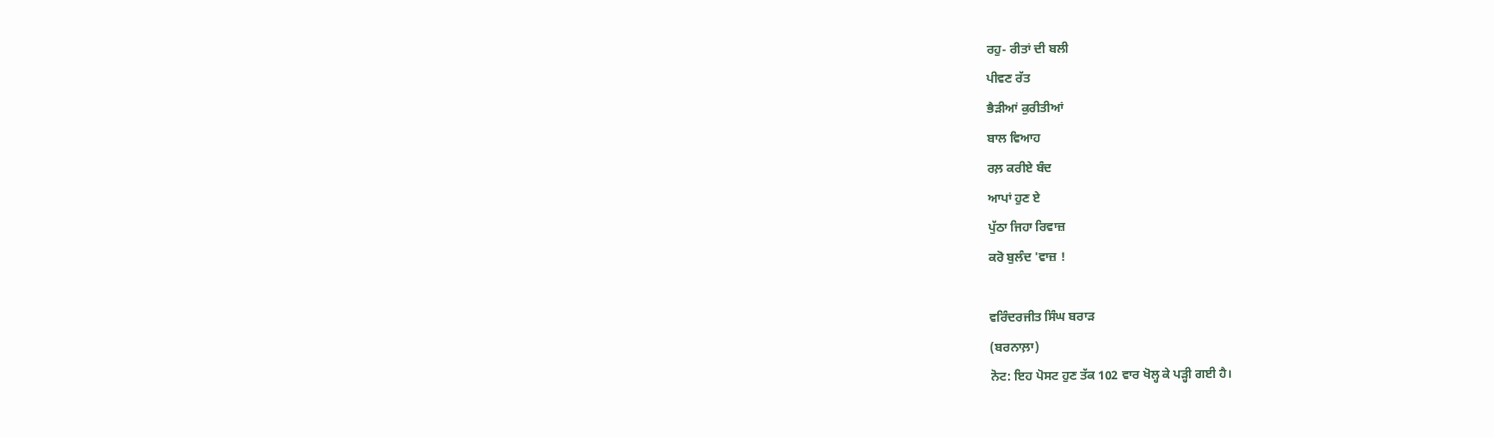ਰਹੁ- ਰੀਤਾਂ ਦੀ ਬਲੀ
ਪੀਵਣ ਰੱਤ
ਭੈੜੀਆਂ ਕੁਰੀਤੀਆਂ
ਬਾਲ ਵਿਆਹ
ਰਲ਼ ਕਰੀਏ ਬੰਦ
ਆਪਾਂ ਹੁਣ ਏ
ਪੁੱਠਾ ਜਿਹਾ ਰਿਵਾਜ਼
ਕਰੋ ਬੁਲੰਦ 'ਵਾਜ਼ !

ਵਰਿੰਦਰਜੀਤ ਸਿੰਘ ਬਰਾੜ
(ਬਰਨਾਲ਼ਾ)
ਨੋਟ: ਇਹ ਪੋਸਟ ਹੁਣ ਤੱਕ 102 ਵਾਰ ਖੋਲ੍ਹ ਕੇ ਪੜ੍ਹੀ ਗਈ ਹੈ।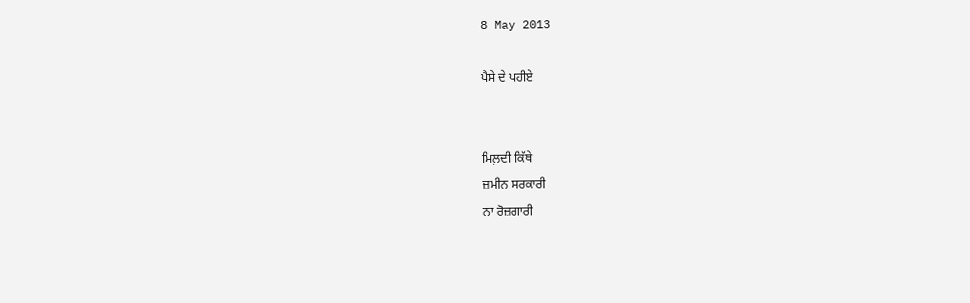8 May 2013

ਪੈਸੇ ਦੇ ਪਹੀਏ


ਮਿਲ਼ਦੀ ਕਿੱਥੇ
ਜ਼ਮੀਨ ਸਰਕਾਰੀ
ਨਾ ਰੋਜ਼ਗਾਰੀ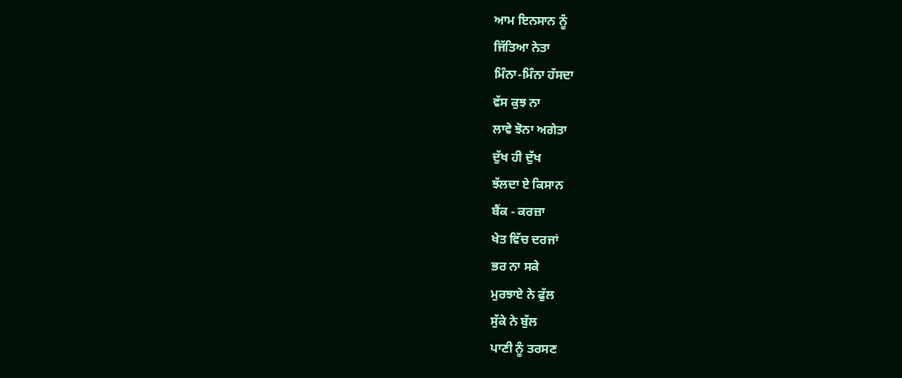ਆਮ ਇਨਸਾਨ ਨੂੰ
ਜਿੱਤਿਆ ਨੇਤਾ
ਮਿੰਨਾ-ਮਿੰਨਾ ਹੱਸਦਾ
ਵੱਸ ਕੁਝ ਨਾ
ਲਾਵੇ ਝੋਨਾ ਅਗੇਤਾ
ਦੁੱਖ ਹੀ ਦੁੱਖ
ਝੱਲਦਾ ਏ ਕਿਸਾਨ
ਬੈਂਕ - ਕਰਜ਼ਾ
ਖੇਤ ਵਿੱਚ ਦਰਜਾਂ
ਭਰ ਨਾ ਸਕੇ
ਮੁਰਝਾਏ ਨੇ ਫੁੱਲ
ਸੁੱਕੇ ਨੇ ਬੁੱਲ
ਪਾਣੀ ਨੂੰ ਤਰਸਣ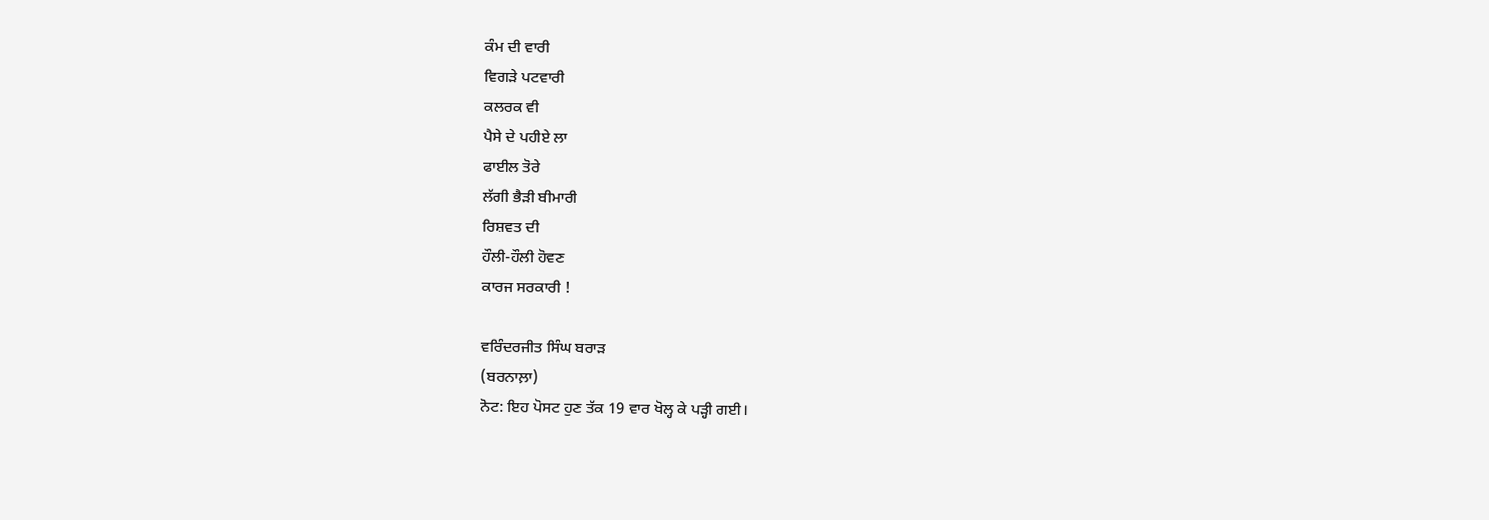ਕੰਮ ਦੀ ਵਾਰੀ
ਵਿਗੜੇ ਪਟਵਾਰੀ
ਕਲਰਕ ਵੀ
ਪੈਸੇ ਦੇ ਪਹੀਏ ਲਾ
ਫਾਈਲ ਤੋਰੇ
ਲੱਗੀ ਭੈੜੀ ਬੀਮਾਰੀ
ਰਿਸ਼ਵਤ ਦੀ
ਹੌਲੀ-ਹੌਲੀ ਹੋਵਣ
ਕਾਰਜ ਸਰਕਾਰੀ !

ਵਰਿੰਦਰਜੀਤ ਸਿੰਘ ਬਰਾੜ
(ਬਰਨਾਲ਼ਾ)
ਨੋਟ: ਇਹ ਪੋਸਟ ਹੁਣ ਤੱਕ 19 ਵਾਰ ਖੋਲ੍ਹ ਕੇ ਪੜ੍ਹੀ ਗਈ।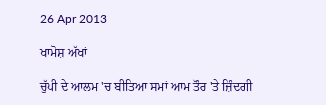26 Apr 2013

ਖਾਮੋਸ਼ ਅੱਖਾਂ

ਚੁੱਪੀ ਦੇ ਆਲਮ 'ਚ ਬੀਤਿਆ ਸਮਾਂ ਆਮ ਤੌਰ 'ਤੇ ਜ਼ਿੰਦਗੀ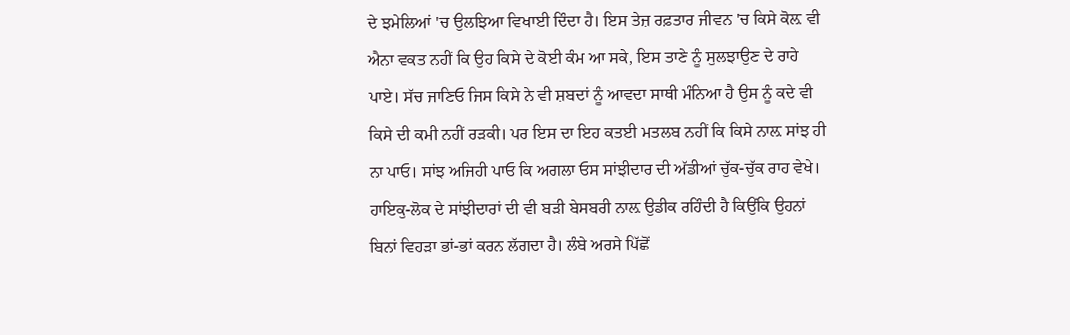ਦੇ ਝਮੇਲਿਆਂ 'ਚ ਉਲਝਿਆ ਵਿਖਾਈ ਦਿੰਦਾ ਹੈ। ਇਸ ਤੇਜ਼ ਰਫ਼ਤਾਰ ਜੀਵਨ 'ਚ ਕਿਸੇ ਕੋਲ਼ ਵੀ ਐਨਾ ਵਕਤ ਨਹੀਂ ਕਿ ਉਹ ਕਿਸੇ ਦੇ ਕੋਈ ਕੰਮ ਆ ਸਕੇ, ਇਸ ਤਾਣੇ ਨੂੰ ਸੁਲਝਾਉਣ ਦੇ ਰਾਹੇ ਪਾਏ। ਸੱਚ ਜਾਣਿਓ ਜਿਸ ਕਿਸੇ ਨੇ ਵੀ ਸ਼ਬਦਾਂ ਨੂੰ ਆਵਦਾ ਸਾਥੀ ਮੰਨਿਆ ਹੈ ਉਸ ਨੂੰ ਕਦੇ ਵੀ ਕਿਸੇ ਦੀ ਕਮੀ ਨਹੀਂ ਰੜਕੀ। ਪਰ ਇਸ ਦਾ ਇਹ ਕਤਈ ਮਤਲਬ ਨਹੀਂ ਕਿ ਕਿਸੇ ਨਾਲ਼ ਸਾਂਝ ਹੀ ਨਾ ਪਾਓ। ਸਾਂਝ ਅਜਿਹੀ ਪਾਓ ਕਿ ਅਗਲਾ ਓਸ ਸਾਂਝੀਦਾਰ ਦੀ ਅੱਡੀਆਂ ਚੁੱਕ-ਚੁੱਕ ਰਾਹ ਵੇਖੇ। ਹਾਇਕੁ-ਲੋਕ ਦੇ ਸਾਂਝੀਦਾਰਾਂ ਦੀ ਵੀ ਬੜੀ ਬੇਸਬਰੀ ਨਾਲ਼ ਉਡੀਕ ਰਹਿੰਦੀ ਹੈ ਕਿਉਂਕਿ ਉਹਨਾਂ ਬਿਨਾਂ ਵਿਹੜਾ ਭਾਂ-ਭਾਂ ਕਰਨ ਲੱਗਦਾ ਹੈ। ਲੰਬੇ ਅਰਸੇ ਪਿੱਛੋਂ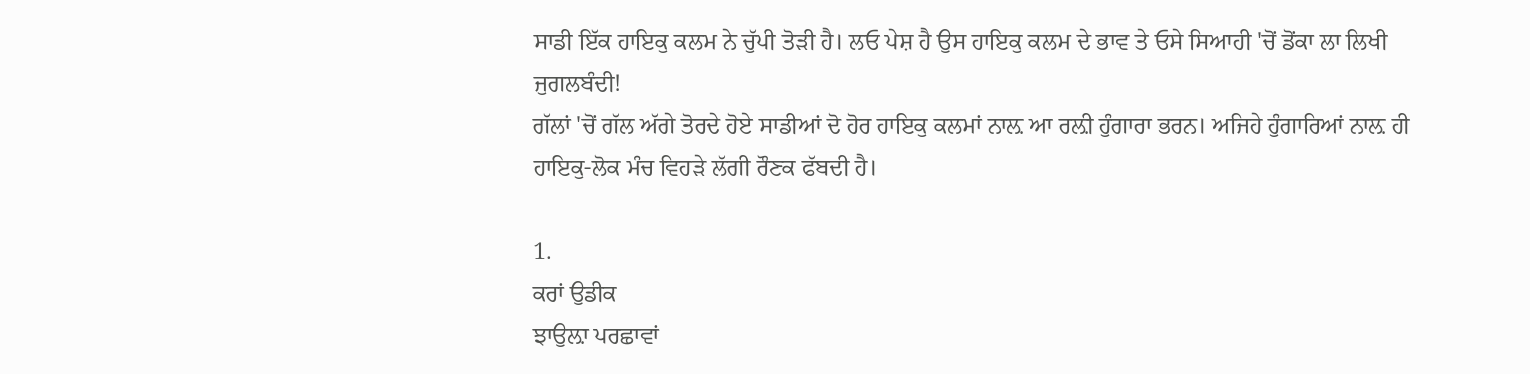ਸਾਡੀ ਇੱਕ ਹਾਇਕੁ ਕਲਮ ਨੇ ਚੁੱਪੀ ਤੋੜੀ ਹੈ। ਲਓ ਪੇਸ਼ ਹੈ ਉਸ ਹਾਇਕੁ ਕਲਮ ਦੇ ਭਾਵ ਤੇ ਓਸੇ ਸਿਆਹੀ 'ਚੋਂ ਡੋਂਕਾ ਲਾ ਲਿਖੀ ਜੁਗਲਬੰਦੀ!
ਗੱਲਾਂ 'ਚੋਂ ਗੱਲ ਅੱਗੇ ਤੋਰਦੇ ਹੋਏ ਸਾਡੀਆਂ ਦੋ ਹੋਰ ਹਾਇਕੁ ਕਲਮਾਂ ਨਾਲ਼ ਆ ਰਲ਼ੀ ਹੁੰਗਾਰਾ ਭਰਨ। ਅਜਿਹੇ ਹੁੰਗਾਰਿਆਂ ਨਾਲ਼ ਹੀ ਹਾਇਕੁ-ਲੋਕ ਮੰਚ ਵਿਹੜੇ ਲੱਗੀ ਰੌਣਕ ਫੱਬਦੀ ਹੈ।

1.
ਕਰਾਂ ਉਡੀਕ
ਝਾਉਲ਼ਾ ਪਰਛਾਵਾਂ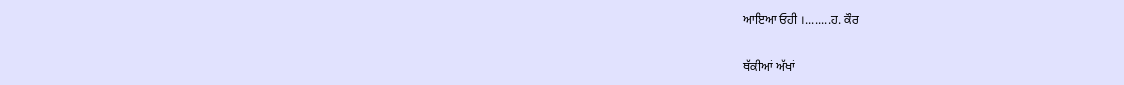ਆਇਆ ਓਹੀ ।........ਹ. ਕੌਰ

ਥੱਕੀਆਂ ਅੱਖਾਂ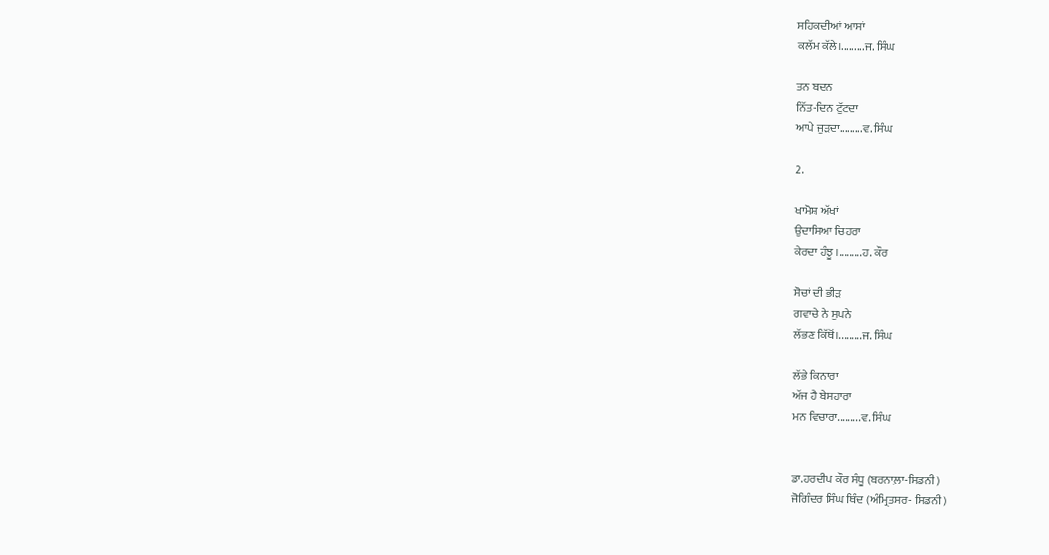ਸਹਿਕਦੀਆਂ ਆਸਾਂ
ਕਲੱਮ ਕੱਲੇ।.........ਜ. ਸਿੰਘ

ਤਨ ਬਦਨ
ਨਿੱਤ-ਦਿਨ ਟੁੱਟਦਾ
ਆਪੇ ਜੁੜਦਾ.........ਵ. ਸਿੰਘ

2.

ਖਾਮੋਸ਼ ਅੱਖਾਂ
ਉਦਾਸਿਆ ਚਿਹਰਾ
ਕੇਰਦਾ ਹੰਝੂ ।.........ਹ. ਕੌਰ

ਸੋਚਾਂ ਦੀ ਭੀੜ
ਗਵਾਚੇ ਨੇ ਸੁਪਨੇ
ਲੱਭਣ ਕਿੱਥੋਂ।.........ਜ. ਸਿੰਘ

ਲੱਭੇ ਕਿਨਾਰਾ
ਅੱਜ ਹੈ ਬੇਸਹਾਰਾ
ਮਨ ਵਿਚਾਰਾ.........ਵ. ਸਿੰਘ


ਡਾ.ਹਰਦੀਪ ਕੌਰ ਸੰਧੂ (ਬਰਨਾਲ਼ਾ-ਸਿਡਨੀ)
ਜੋਗਿੰਦਰ ਸਿੰਘ ਥਿੰਦ (ਅੰਮ੍ਰਿਤਸਰ- ਸਿਡਨੀ)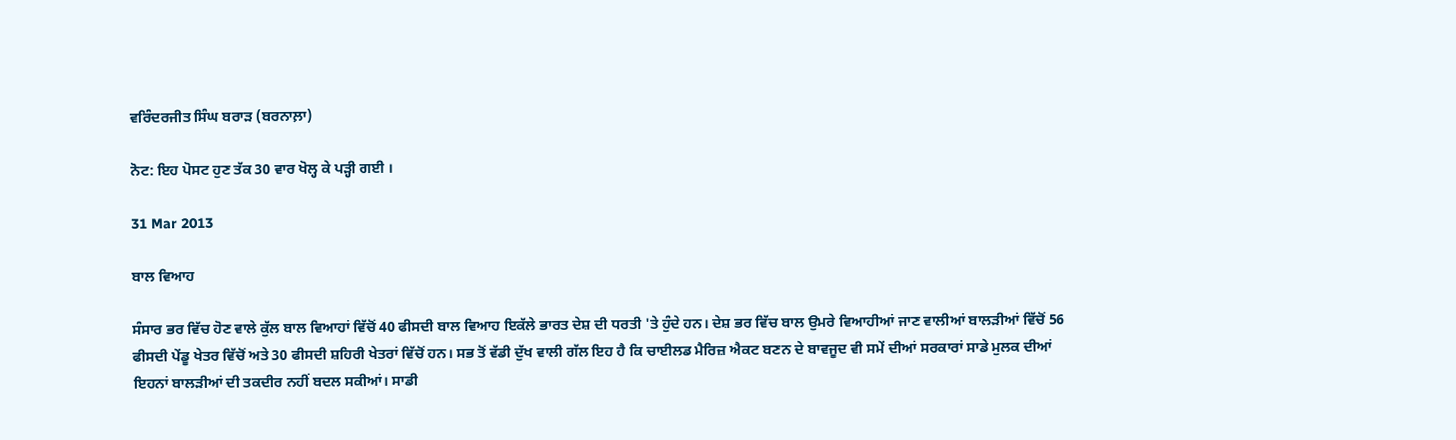ਵਰਿੰਦਰਜੀਤ ਸਿੰਘ ਬਰਾੜ (ਬਰਨਾਲ਼ਾ)

ਨੋਟ: ਇਹ ਪੋਸਟ ਹੁਣ ਤੱਕ 30 ਵਾਰ ਖੋਲ੍ਹ ਕੇ ਪੜ੍ਹੀ ਗਈ ।

31 Mar 2013

ਬਾਲ ਵਿਆਹ

ਸੰਸਾਰ ਭਰ ਵਿੱਚ ਹੋਣ ਵਾਲੇ ਕੁੱਲ ਬਾਲ ਵਿਆਹਾਂ ਵਿੱਚੋਂ 40 ਫੀਸਦੀ ਬਾਲ ਵਿਆਹ ਇਕੱਲੇ ਭਾਰਤ ਦੇਸ਼ ਦੀ ਧਰਤੀ 'ਤੇ ਹੁੰਦੇ ਹਨ। ਦੇਸ਼ ਭਰ ਵਿੱਚ ਬਾਲ ਉਮਰੇ ਵਿਆਹੀਆਂ ਜਾਣ ਵਾਲੀਆਂ ਬਾਲੜੀਆਂ ਵਿੱਚੋਂ 56 ਫੀਸਦੀ ਪੇਂਡੂ ਖੇਤਰ ਵਿੱਚੋਂ ਅਤੇ 30 ਫੀਸਦੀ ਸ਼ਹਿਰੀ ਖੇਤਰਾਂ ਵਿੱਚੋਂ ਹਨ। ਸਭ ਤੋਂ ਵੱਡੀ ਦੁੱਖ ਵਾਲੀ ਗੱਲ ਇਹ ਹੈ ਕਿ ਚਾਈਲਡ ਮੈਰਿਜ਼ ਐਕਟ ਬਣਨ ਦੇ ਬਾਵਜੂਦ ਵੀ ਸਮੇਂ ਦੀਆਂ ਸਰਕਾਰਾਂ ਸਾਡੇ ਮੁਲਕ ਦੀਆਂ ਇਹਨਾਂ ਬਾਲੜੀਆਂ ਦੀ ਤਕਦੀਰ ਨਹੀਂ ਬਦਲ ਸਕੀਆਂ। ਸਾਡੀ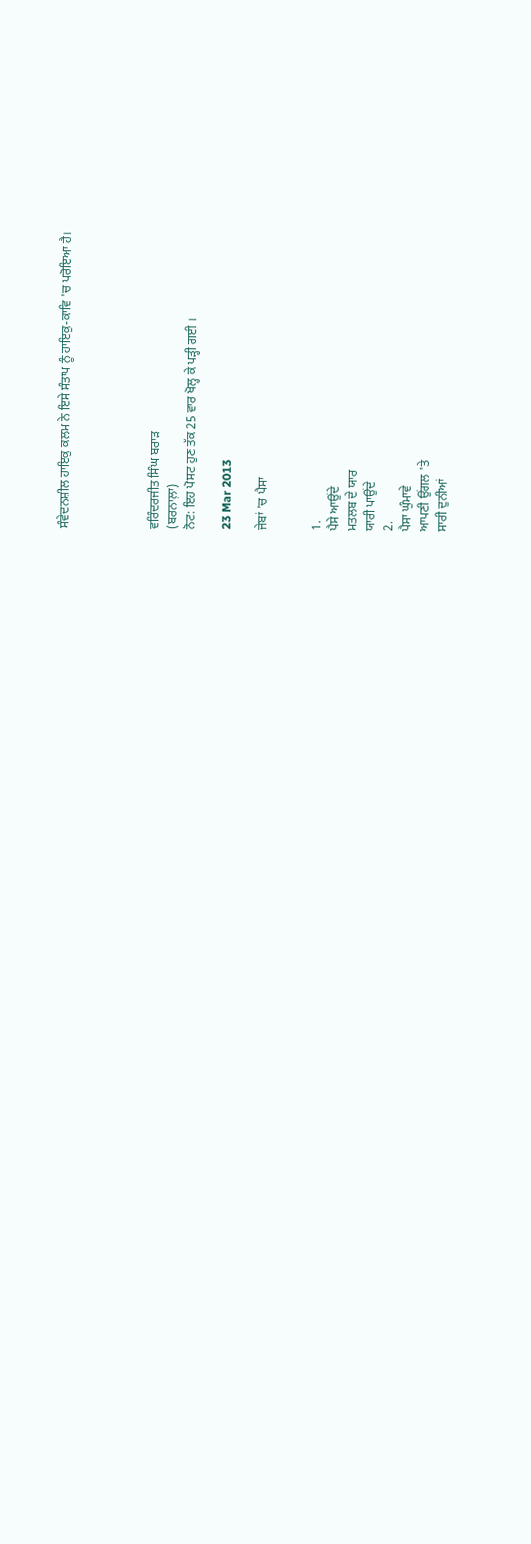ਸੰਵੇਦਨਸ਼ੀਲ ਹਾਇਕੁ ਕਲਮ ਨੇ ਇਸੇ ਸੰਤਾਪ ਨੂੰ ਹਾਇਕੁ-ਕਾਵਿ 'ਚ ਪਰੋਇਆ ਹੈ।




ਵਰਿੰਦਰਜੀਤ ਸਿੰਘ ਬਰਾੜ
(ਬਰਨਾਲ਼ਾ)
ਨੋਟ: ਇਹ ਪੋਸਟ ਹੁਣ ਤੱਕ 25 ਵਾਰ ਖੋਲ੍ਹ ਕੇ ਪੜ੍ਹੀ ਗਈ ।

23 Mar 2013

ਜੇਬਾਂ 'ਚ ਪੈਸਾ


1.
ਪੈਸੇ ਆਉਂਦੇ
ਮਤਲਬ ਦੇ ਯਾਰ
ਯਾਰੀ ਪਾਉਂਦੇ
2.
ਪੈਸਾ ਘੁੰਮਾਵੇ
ਆਪਣੀ ਉਂਗਲ 'ਤੇ
ਸਾਰੀ ਦੁਨੀਆਂ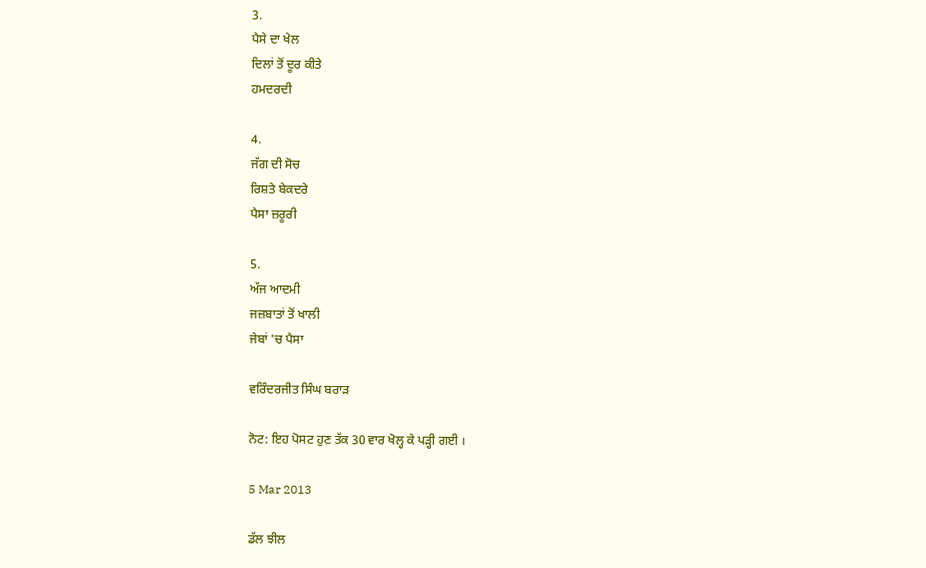3.
ਪੈਸੇ ਦਾ ਖੇਲ
ਦਿਲਾਂ ਤੋਂ ਦੂਰ ਕੀਤੇ
ਹਮਦਰਦੀ

4.
ਜੱਗ ਦੀ ਸੋਚ
ਰਿਸ਼ਤੇ ਬੇਕਦਰੇ
ਪੈਸਾ ਜ਼ਰੂਰੀ

5.
ਅੱਜ ਆਦਮੀ
ਜਜ਼ਬਾਤਾਂ ਤੋਂ ਖਾਲੀ
ਜੇਬਾਂ 'ਚ ਪੈਸਾ

ਵਰਿੰਦਰਜੀਤ ਸਿੰਘ ਬਰਾੜ

ਨੋਟ: ਇਹ ਪੋਸਟ ਹੁਣ ਤੱਕ 30 ਵਾਰ ਖੋਲ੍ਹ ਕੇ ਪੜ੍ਹੀ ਗਈ ।

5 Mar 2013

ਡੱਲ ਝੀਲ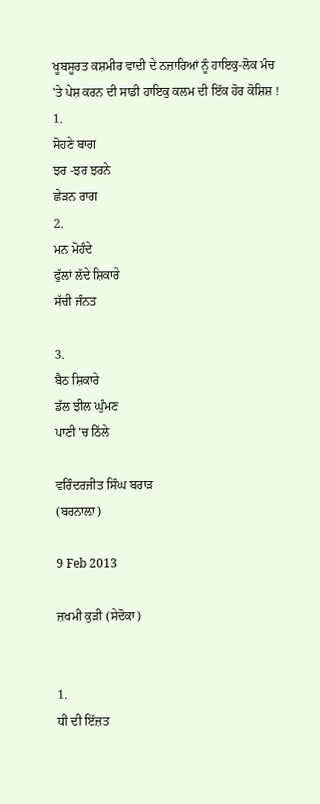ਖੂਬਸੂਰਤ ਕਸ਼ਮੀਰ ਵਾਦੀ ਦੇ ਨਜ਼ਾਰਿਆਂ ਨੂੰ ਹਾਇਕੁ-ਲੋਕ ਮੰਚ 'ਤੇ ਪੇਸ਼ ਕਰਨ ਦੀ ਸਾਡੀ ਹਾਇਕੁ ਕਲਮ ਦੀ ਇੱਕ ਹੋਰ ਕੋਸ਼ਿਸ਼ !
1.
ਸੋਹਣੇ ਬਾਗ
ਝਰ -ਝਰ ਝਰਨੇ
ਛੇੜਨ ਰਾਗ
2.
ਮਨ ਮੋਹੰਦੇ
ਫੁੱਲਾਂ ਲੱਦੇ ਸ਼ਿਕਾਰੇ
ਸੱਚੀ ਜੰਨਤ

3.
ਬੈਠ ਸ਼ਿਕਾਰੇ
ਡੱਲ ਝੀਲ ਘੁੰਮਣ
ਪਾਣੀ 'ਚ ਠਿੱਲੇ

ਵਰਿੰਦਰਜੀਤ ਸਿੰਘ ਬਰਾੜ
(ਬਰਨਾਲ਼ਾ)

9 Feb 2013

ਜ਼ਖਮੀ ਕੁੜੀ (ਸੇਦੋਕਾ)


1.
ਧੀ ਦੀ ਇੱਜ਼ਤ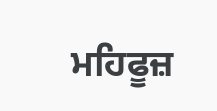ਮਹਿਫੂਜ਼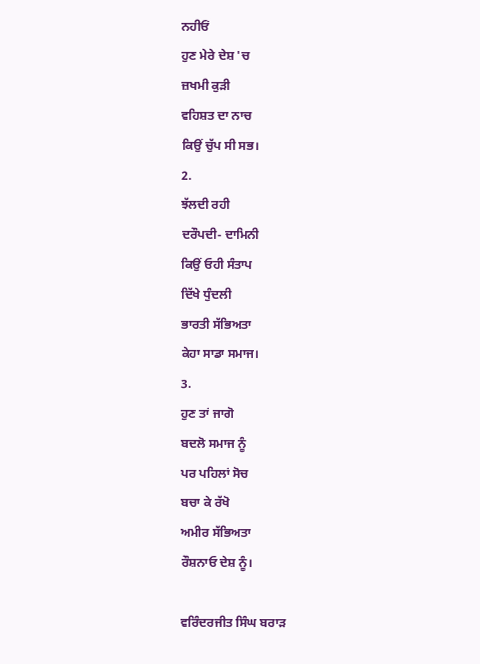ਨਹੀਓਂ
ਹੁਣ ਮੇਰੇ ਦੇਸ਼ 'ਚ
ਜ਼ਖਮੀ ਕੁੜੀ
ਵਹਿਸ਼ਤ ਦਾ ਨਾਚ
ਕਿਉਂ ਚੁੱਪ ਸੀ ਸਭ।
2.
ਝੱਲਦੀ ਰਹੀ
ਦਰੌਪਦੀ- ਦਾਮਿਨੀ
ਕਿਉਂ ਓਹੀ ਸੰਤਾਪ
ਦਿੱਖੇ ਧੁੰਦਲੀ
ਭਾਰਤੀ ਸੱਭਿਅਤਾ
ਕੇਹਾ ਸਾਡਾ ਸਮਾਜ।
3.
ਹੁਣ ਤਾਂ ਜਾਗੋ
ਬਦਲੋ ਸਮਾਜ ਨੂੰ
ਪਰ ਪਹਿਲਾਂ ਸੋਚ
ਬਚਾ ਕੇ ਰੱਖੋ
ਅਮੀਰ ਸੱਭਿਅਤਾ
ਰੌਸ਼ਨਾਓ ਦੇਸ਼ ਨੂੰ।

ਵਰਿੰਦਰਜੀਤ ਸਿੰਘ ਬਰਾੜ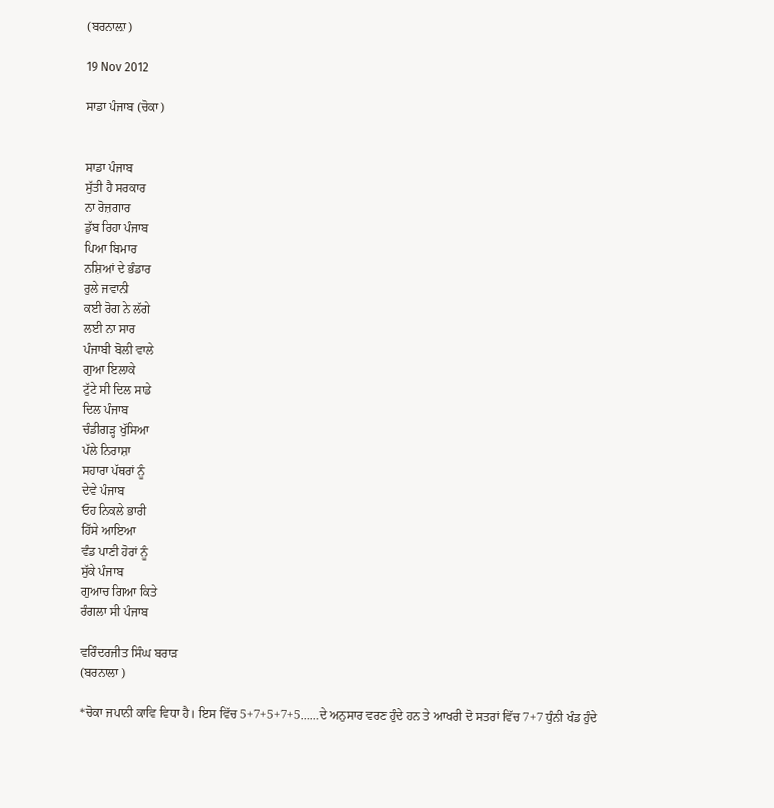(ਬਰਨਾਲ਼ਾ)

19 Nov 2012

ਸਾਡਾ ਪੰਜਾਬ (ਚੋਕਾ)


ਸਾਡਾ ਪੰਜਾਬ
ਸੁੱਤੀ ਹੈ ਸਰਕਾਰ
ਨਾ ਰੋਜ਼ਗਾਰ
ਡੁੱਬ ਰਿਹਾ ਪੰਜਾਬ
ਪਿਆ ਬਿਮਾਰ
ਨਸ਼ਿਆਂ ਦੇ ਭੰਡਾਰ
ਰੁਲੇ ਜਵਾਨੀ
ਕਈ ਰੋਗ ਨੇ ਲੱਗੇ
ਲਈ ਨਾ ਸਾਰ
ਪੰਜਾਬੀ ਬੋਲੀ ਵਾਲੇ
ਗੁਆ ਇਲਾਕੇ
ਟੁੱਟੇ ਸੀ ਦਿਲ ਸਾਡੇ
ਦਿਲ ਪੰਜਾਬ
ਚੰਡੀਗੜ੍ਹ ਖੁੱਸਿਆ
ਪੱਲੇ ਨਿਰਾਸ਼ਾ
ਸਹਾਰਾ ਪੱਥਰਾਂ ਨੂੰ
ਦੇਵੇ ਪੰਜਾਬ
ਓਹ ਨਿਕਲੇ ਭਾਰੀ
ਹਿੱਸੇ ਆਇਆ
ਵੰਡ ਪਾਣੀ ਹੋਰਾਂ ਨੂੰ
ਸੁੱਕੇ ਪੰਜਾਬ
ਗੁਆਚ ਗਿਆ ਕਿਤੇ
ਰੰਗਲਾ ਸੀ ਪੰਜਾਬ

ਵਰਿੰਦਰਜੀਤ ਸਿੰਘ ਬਰਾੜ
(ਬਰਨਾਲਾ )

*ਚੋਕਾ ਜਪਾਨੀ ਕਾਵਿ ਵਿਧਾ ਹੈ। ਇਸ ਵਿੱਚ 5+7+5+7+5……ਦੇ ਅਨੁਸਾਰ ਵਰਣ ਹੁੰਦੇ ਹਨ ਤੇ ਆਖਰੀ ਦੋ ਸਤਰਾਂ ਵਿੱਚ 7+7 ਧੁੰਨੀ ਖੰਡ ਹੁੰਦੇ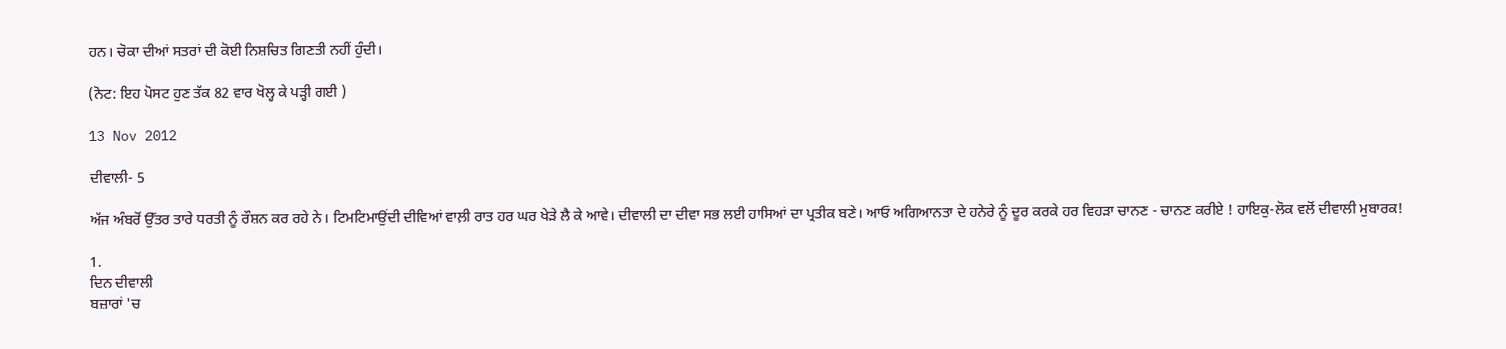ਹਨ। ਚੋਕਾ ਦੀਆਂ ਸਤਰਾਂ ਦੀ ਕੋਈ ਨਿਸ਼ਚਿਤ ਗਿਣਤੀ ਨਹੀਂ ਹੁੰਦੀ।

(ਨੋਟ: ਇਹ ਪੋਸਟ ਹੁਣ ਤੱਕ 82 ਵਾਰ ਖੋਲ੍ਹ ਕੇ ਪੜ੍ਹੀ ਗਈ )

13 Nov 2012

ਦੀਵਾਲੀ- 5

ਅੱਜ ਅੰਬਰੋਂ ਉੱਤਰ ਤਾਰੇ ਧਰਤੀ ਨੂੰ ਰੌਸ਼ਨ ਕਰ ਰਹੇ ਨੇ। ਟਿਮਟਿਮਾਉਂਦੀ ਦੀਵਿਆਂ ਵਾਲ਼ੀ ਰਾਤ ਹਰ ਘਰ ਖੇੜੇ ਲੈ ਕੇ ਆਵੇ। ਦੀਵਾਲੀ ਦਾ ਦੀਵਾ ਸਭ ਲਈ ਹਾਸਿਆਂ ਦਾ ਪ੍ਰਤੀਕ ਬਣੇ। ਆਓ ਅਗਿਆਨਤਾ ਦੇ ਹਨੇਰੇ ਨੂੰ ਦੂਰ ਕਰਕੇ ਹਰ ਵਿਹੜਾ ਚਾਨਣ - ਚਾਨਣ ਕਰੀਏ ! ਹਾਇਕੁ-ਲੋਕ ਵਲੋਂ ਦੀਵਾਲੀ ਮੁਬਾਰਕ!

1.
ਦਿਨ ਦੀਵਾਲੀ
ਬਜ਼ਾਰਾਂ 'ਚ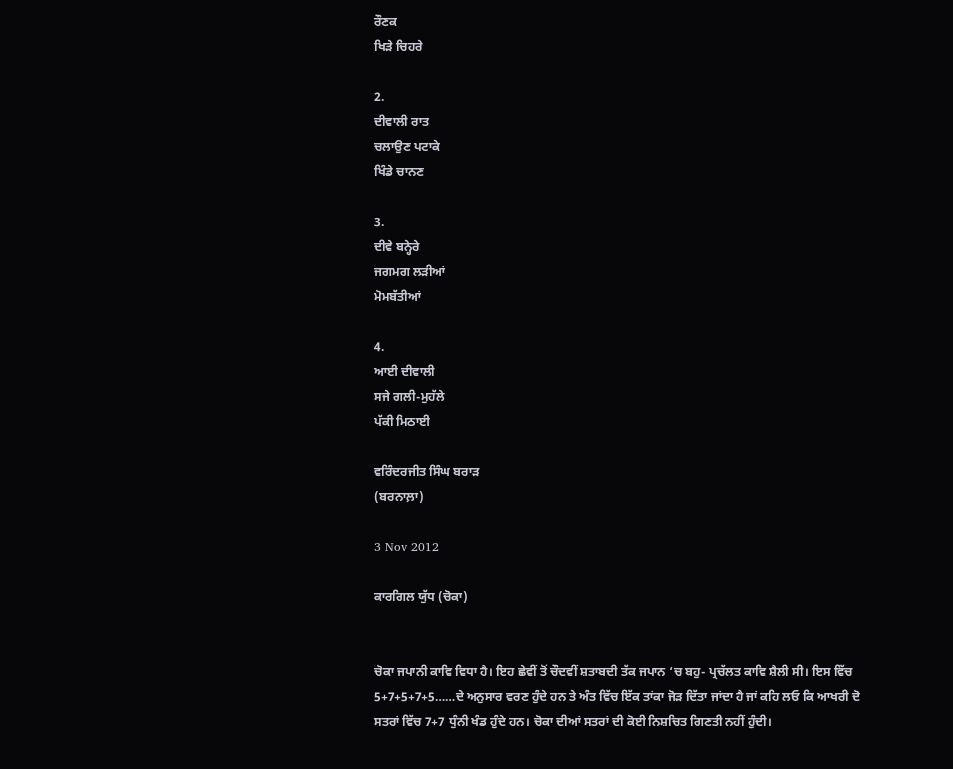ਰੌਣਕ
ਖਿੜੇ ਚਿਹਰੇ

2.
ਦੀਵਾਲੀ ਰਾਤ
ਚਲਾਉਣ ਪਟਾਕੇ
ਖਿੰਡੇ ਚਾਨਣ

3.
ਦੀਵੇ ਬਨ੍ਹੇਰੇ
ਜਗਮਗ ਲੜੀਆਂ
ਮੋਮਬੱਤੀਆਂ

4.
ਆਈ ਦੀਵਾਲੀ
ਸਜੇ ਗਲੀ-ਮੁਹੱਲੇ
ਪੱਕੀ ਮਿਠਾਈ

ਵਰਿੰਦਰਜੀਤ ਸਿੰਘ ਬਰਾੜ
(ਬਰਨਾਲ਼ਾ)

3 Nov 2012

ਕਾਰਗਿਲ ਯੁੱਧ (ਚੋਕਾ)


ਚੋਕਾ ਜਪਾਨੀ ਕਾਵਿ ਵਿਧਾ ਹੈ। ਇਹ ਛੇਵੀਂ ਤੋਂ ਚੌਦਵੀਂ ਸ਼ਤਾਬਦੀ ਤੱਕ ਜਪਾਨ ‘ਚ ਬਹੁ- ਪ੍ਰਚੱਲਤ ਕਾਵਿ ਸ਼ੈਲੀ ਸੀ। ਇਸ ਵਿੱਚ 5+7+5+7+5……ਦੇ ਅਨੁਸਾਰ ਵਰਣ ਹੁੰਦੇ ਹਨ ਤੇ ਅੰਤ ਵਿੱਚ ਇੱਕ ਤਾਂਕਾ ਜੋੜ ਦਿੱਤਾ ਜਾਂਦਾ ਹੈ ਜਾਂ ਕਹਿ ਲਓ ਕਿ ਆਖਰੀ ਦੋ ਸਤਰਾਂ ਵਿੱਚ 7+7 ਧੁੰਨੀ ਖੰਡ ਹੁੰਦੇ ਹਨ। ਚੋਕਾ ਦੀਆਂ ਸਤਰਾਂ ਦੀ ਕੋਈ ਨਿਸ਼ਚਿਤ ਗਿਣਤੀ ਨਹੀਂ ਹੁੰਦੀ।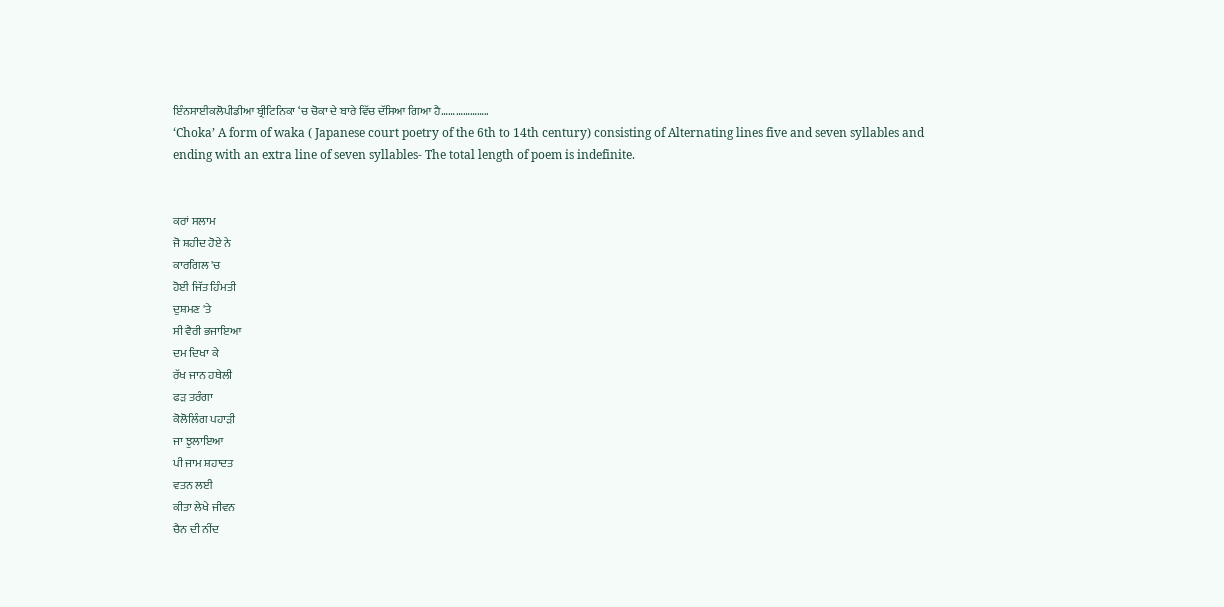ਇੰਨਸਾਈਕਲੋਪੀਡੀਆ ਬ੍ਰੀਟਿਨਿਕਾ ‘ਚ ਚੋਕਾ ਦੇ ਬਾਰੇ ਵਿੱਚ ਦੱਸਿਆ ਗਿਆ ਹੈ………………..
‘Choka’ A form of waka ( Japanese court poetry of the 6th to 14th century) consisting of Alternating lines five and seven syllables and ending with an extra line of seven syllables- The total length of poem is indefinite.


ਕਰਾਂ ਸਲਾਮ
ਜੋ ਸ਼ਹੀਦ ਹੋਏ ਨੇ
ਕਾਰਗਿਲ 'ਚ
ਹੋਈ ਜਿੱਤ ਹਿੰਮਤੀ
ਦੁਸ਼ਮਣ 'ਤੇ
ਸੀ ਵੈਰੀ ਭਜਾਇਆ
ਦਮ ਦਿਖਾ ਕੇ
ਰੱਖ ਜਾਨ ਹਥੇਲੀ
ਫੜ ਤਰੰਗਾ
ਕੋਲੋਲਿੰਗ ਪਹਾੜੀ
ਜਾ ਝੁਲਾਇਆ
ਪੀ ਜਾਮ ਸ਼ਹਾਦਤ
ਵਤਨ ਲਈ
ਕੀਤਾ ਲੇਖੇ ਜੀਵਨ
ਚੈਨ ਦੀ ਨੀਂਦ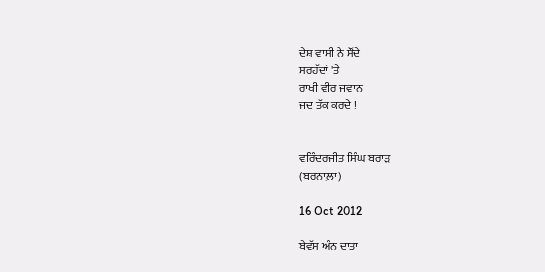ਦੇਸ਼ ਵਾਸੀ ਨੇ ਸੌਂਦੇ
ਸਰਹੱਦਾਂ 'ਤੇ
ਰਾਖੀ ਵੀਰ ਜਵਾਨ
ਜਦ ਤੱਕ ਕਰਦੇ !


ਵਰਿੰਦਰਜੀਤ ਸਿੰਘ ਬਰਾੜ
(ਬਰਨਾਲ਼ਾ)

16 Oct 2012

ਬੇਵੱਸ ਅੰਨ ਦਾਤਾ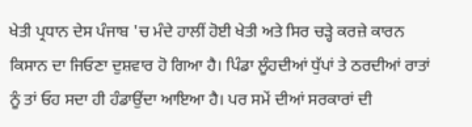ਖੇਤੀ ਪ੍ਰਧਾਨ ਦੇਸ ਪੰਜਾਬ 'ਚ ਮੰਦੇ ਹਾਲੀਂ ਹੋਈ ਖੇਤੀ ਅਤੇ ਸਿਰ ਚੜ੍ਹੇ ਕਰਜ਼ੇ ਕਾਰਨ ਕਿਸਾਨ ਦਾ ਜਿਓਣਾ ਦੁਸ਼ਵਾਰ ਹੋ ਗਿਆ ਹੈ। ਪਿੰਡਾ ਲੂੰਹਦੀਆਂ ਧੁੱਪਾਂ ਤੇ ਠਰਦੀਆਂ ਰਾਤਾਂ ਨੂੰ ਤਾਂ ਓਹ ਸਦਾ ਹੀ ਹੰਡਾਉਂਦਾ ਆਇਆ ਹੈ। ਪਰ ਸਮੇਂ ਦੀਆਂ ਸਰਕਾਰਾਂ ਦੀ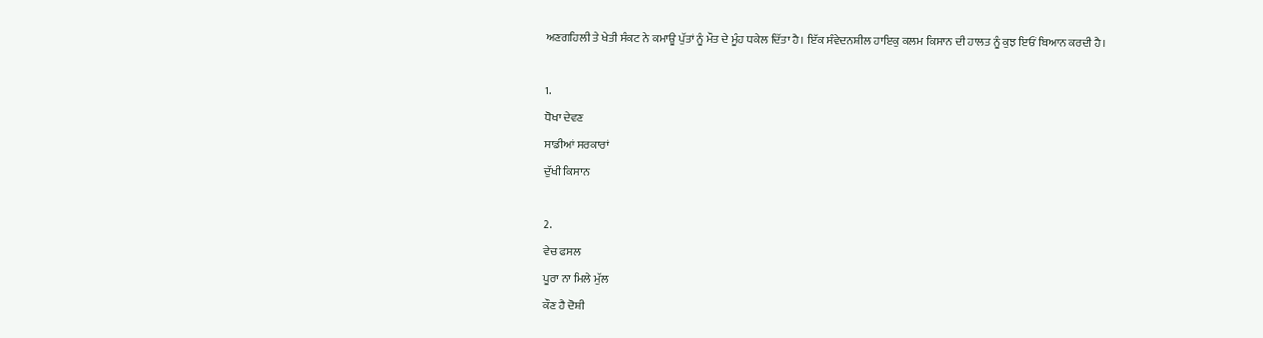ਅਣਗਹਿਲੀ ਤੇ ਖੇਤੀ ਸੰਕਟ ਨੇ ਕਮਾਊ ਪੁੱਤਾਂ ਨੂੰ ਮੌਤ ਦੇ ਮੂੰਹ ਧਕੇਲ ਦਿੱਤਾ ਹੈ। ਇੱਕ ਸੰਵੇਦਨਸ਼ੀਲ ਹਾਇਕੁ ਕਲਮ ਕਿਸਾਨ ਦੀ ਹਾਲਤ ਨੂੰ ਕੁਝ ਇਓਂ ਬਿਆਨ ਕਰਦੀ ਹੈ।

1.
ਧੋਖਾ ਦੇਵਣ
ਸਾਡੀਆਂ ਸਰਕਾਰਾਂ
ਦੁੱਖੀ ਕਿਸਾਨ

2.
ਵੇਚ ਫਸਲ
ਪੂਰਾ ਨਾ ਮਿਲੇ ਮੁੱਲ
ਕੌਣ ਹੈ ਦੋਸ਼ੀ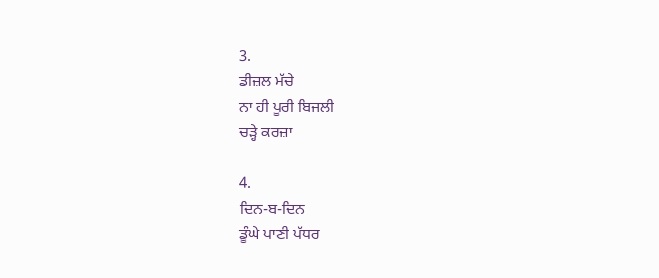3.
ਡੀਜ਼ਲ ਮੱਚੇ
ਨਾ ਹੀ ਪੂਰੀ ਬਿਜਲੀ
ਚੜ੍ਹੇ ਕਰਜ਼ਾ

4.
ਦਿਨ-ਬ-ਦਿਨ
ਡੂੰਘੇ ਪਾਣੀ ਪੱਧਰ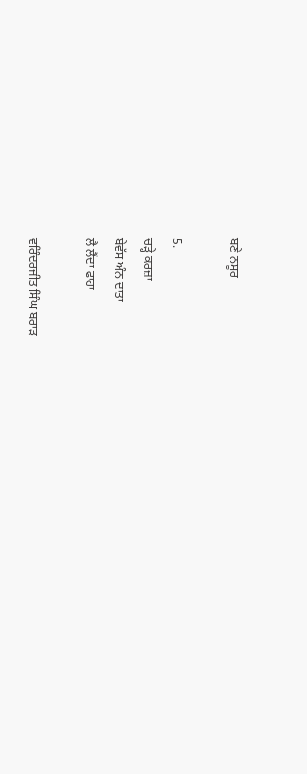ਬਣੇ ਨਸੂਰ

5.
ਚੜ੍ਹੇ ਕਰਜ਼ਾ
ਬੇਵੱਸ ਅੰਨ ਦਾਤਾ
ਲੈ ਲੈਂਦਾ ਫਾਹਾ

ਵਰਿੰਦਰਜੀਤ ਸਿੰਘ ਬਰਾੜ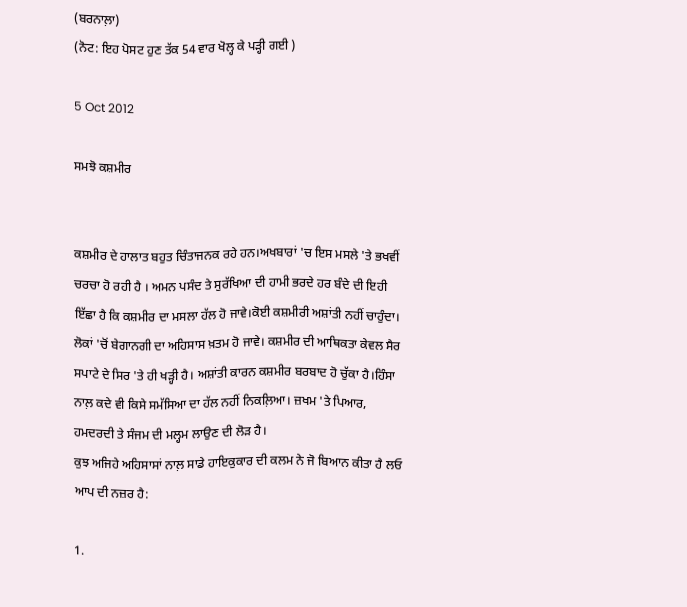(ਬਰਨਾਲ਼ਾ)
(ਨੋਟ: ਇਹ ਪੋਸਟ ਹੁਣ ਤੱਕ 54 ਵਾਰ ਖੋਲ੍ਹ ਕੇ ਪੜ੍ਹੀ ਗਈ )

5 Oct 2012

ਸਮਝੋ ਕਸ਼ਮੀਰ


ਕਸ਼ਮੀਰ ਦੇ ਹਾਲਾਤ ਬਹੁਤ ਚਿੰਤਾਜਨਕ ਰਹੇ ਹਨ।ਅਖਬਾਰਾਂ 'ਚ ਇਸ ਮਸਲੇ 'ਤੇ ਭਖਵੀਂ ਚਰਚਾ ਹੋ ਰਹੀ ਹੈ । ਅਮਨ ਪਸੰਦ ਤੇ ਸੁਰੱਖਿਆ ਦੀ ਹਾਮੀ ਭਰਦੇ ਹਰ ਬੰਦੇ ਦੀ ਇਹੀ ਇੱਛਾ ਹੈ ਕਿ ਕਸ਼ਮੀਰ ਦਾ ਮਸਲਾ ਹੱਲ ਹੋ ਜਾਵੇ।ਕੋਈ ਕਸ਼ਮੀਰੀ ਅਸ਼ਾਂਤੀ ਨਹੀਂ ਚਾਹੁੰਦਾ। ਲੋਕਾਂ 'ਚੋਂ ਬੇਗਾਨਗੀ ਦਾ ਅਹਿਸਾਸ ਖ਼ਤਮ ਹੋ ਜਾਵੇ। ਕਸ਼ਮੀਰ ਦੀ ਆਥਿਕਤਾ ਕੇਵਲ ਸੈਰ ਸਪਾਟੇ ਦੇ ਸਿਰ 'ਤੇ ਹੀ ਖੜ੍ਹੀ ਹੈ। ਅਸ਼ਾਂਤੀ ਕਾਰਨ ਕਸ਼ਮੀਰ ਬਰਬਾਦ ਹੋ ਚੁੱਕਾ ਹੈ।ਹਿੰਸਾ ਨਾਲ਼ ਕਦੇ ਵੀ ਕਿਸੇ ਸਮੱਸਿਆ ਦਾ ਹੱਲ ਨਹੀਂ ਨਿਕਲ਼ਿਆ। ਜ਼ਖਮ 'ਤੇ ਪਿਆਰ, ਹਮਦਰਦੀ ਤੇ ਸੰਜਮ ਦੀ ਮਲ੍ਹਮ ਲਾਉਣ ਦੀ ਲੋੜ ਹੈ।
ਕੁਝ ਅਜਿਹੇ ਅਹਿਸਾਸਾਂ ਨਾਲ਼ ਸਾਡੇ ਹਾਇਕੁਕਾਰ ਦੀ ਕਲਮ ਨੇ ਜੋ ਬਿਆਨ ਕੀਤਾ ਹੈ ਲਓ ਆਪ ਦੀ ਨਜ਼ਰ ਹੈ:

1.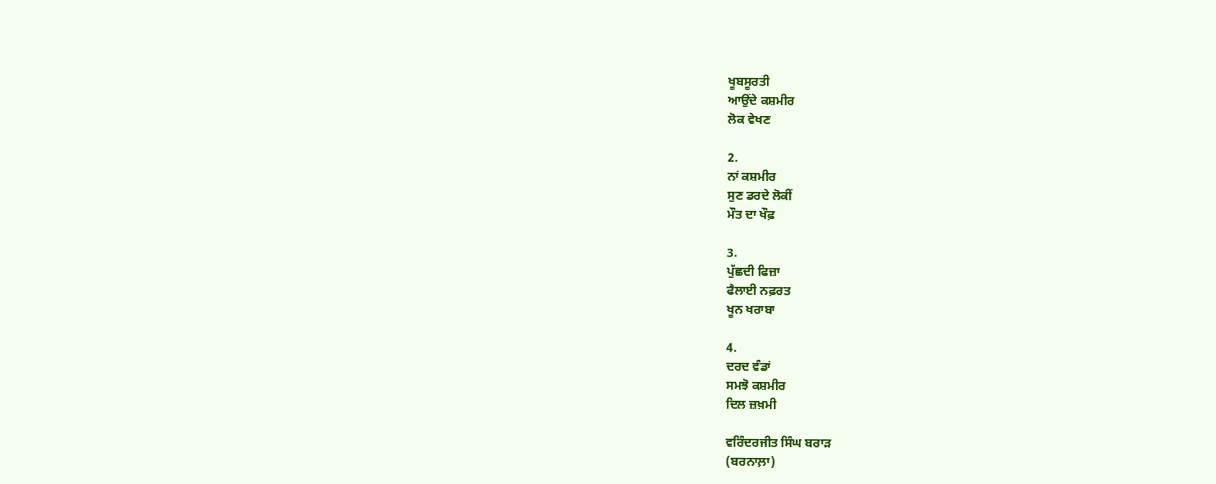ਖੂਬਸੂਰਤੀ
ਆਉਂਦੇ ਕਸ਼ਮੀਰ
ਲੋਕ ਵੇਖਣ

2.
ਨਾਂ ਕਸ਼ਮੀਰ
ਸੁਣ ਡਰਦੇ ਲੋਕੀਂ
ਮੌਤ ਦਾ ਖੌਫ਼

3.
ਪੁੱਛਦੀ ਫਿਜ਼ਾ
ਫੈਲਾਈ ਨਫ਼ਰਤ
ਖੂਨ ਖਰਾਬਾ

4.
ਦਰਦ ਵੰਡਾਂ
ਸਮਝੋ ਕਸ਼ਮੀਰ
ਦਿਲ ਜ਼ਖ਼ਮੀ

ਵਰਿੰਦਰਜੀਤ ਸਿੰਘ ਬਰਾੜ
(ਬਰਨਾਲ਼ਾ)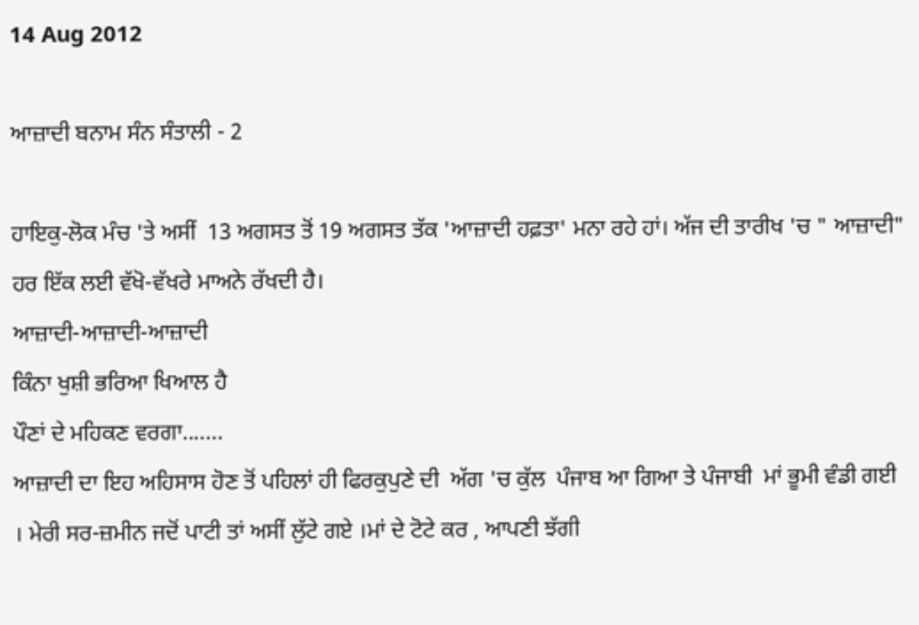14 Aug 2012

ਆਜ਼ਾਦੀ ਬਨਾਮ ਸੰਨ ਸੰਤਾਲੀ - 2

ਹਾਇਕੁ-ਲੋਕ ਮੰਚ 'ਤੇ ਅਸੀਂ  13 ਅਗਸਤ ਤੋਂ 19 ਅਗਸਤ ਤੱਕ 'ਆਜ਼ਾਦੀ ਹਫ਼ਤਾ' ਮਨਾ ਰਹੇ ਹਾਂ। ਅੱਜ ਦੀ ਤਾਰੀਖ 'ਚ " ਆਜ਼ਾਦੀ" ਹਰ ਇੱਕ ਲਈ ਵੱਖੋ-ਵੱਖਰੇ ਮਾਅਨੇ ਰੱਖਦੀ ਹੈ।
ਆਜ਼ਾਦੀ-ਆਜ਼ਾਦੀ-ਆਜ਼ਾਦੀ
ਕਿੰਨਾ ਖੁਸ਼ੀ ਭਰਿਆ ਖਿਆਲ ਹੈ
ਪੌਣਾਂ ਦੇ ਮਹਿਕਣ ਵਰਗਾ.......
ਆਜ਼ਾਦੀ ਦਾ ਇਹ ਅਹਿਸਾਸ ਹੋਣ ਤੋਂ ਪਹਿਲਾਂ ਹੀ ਫਿਰਕੁਪੁਣੇ ਦੀ  ਅੱਗ 'ਚ ਕੁੱਲ  ਪੰਜਾਬ ਆ ਗਿਆ ਤੇ ਪੰਜਾਬੀ  ਮਾਂ ਭੂਮੀ ਵੰਡੀ ਗਈ । ਮੇਰੀ ਸਰ-ਜ਼ਮੀਨ ਜਦੋਂ ਪਾਟੀ ਤਾਂ ਅਸੀਂ ਲੁੱਟੇ ਗਏ ।ਮਾਂ ਦੇ ਟੋਟੇ ਕਰ , ਆਪਣੀ ਝੱਗੀ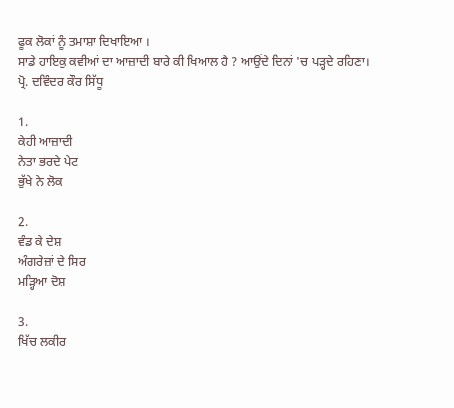ਫੂਕ ਲੋਕਾਂ ਨੂੰ ਤਮਾਸ਼ਾ ਦਿਖਾਇਆ ।
ਸਾਡੇ ਹਾਇਕੁ ਕਵੀਆਂ ਦਾ ਆਜ਼ਾਦੀ ਬਾਰੇ ਕੀ ਖਿਆਲ ਹੈ ? ਆਉਂਦੇ ਦਿਨਾਂ 'ਚ ਪੜ੍ਹਦੇ ਰਹਿਣਾ।
ਪ੍ਰੋ. ਦਵਿੰਦਰ ਕੌਰ ਸਿੱਧੂ

1.
ਕੇਹੀ ਆਜ਼ਾਦੀ
ਨੇਤਾ ਭਰਦੇ ਪੇਟ
ਭੁੱਖੇ ਨੇ ਲੋਕ

2.
ਵੰਡ ਕੇ ਦੇਸ਼
ਅੰਗਰੇਜ਼ਾਂ ਦੇ ਸਿਰ
ਮੜ੍ਹਿਆ ਦੋਸ਼

3.
ਖਿੱਚ ਲਕੀਰ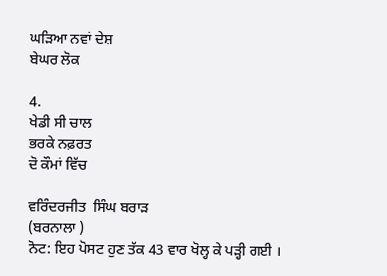ਘੜਿਆ ਨਵਾਂ ਦੇਸ਼
ਬੇਘਰ ਲੋਕ

4.
ਖੇਡੀ ਸੀ ਚਾਲ
ਭਰਕੇ ਨਫ਼ਰਤ
ਦੋ ਕੌਮਾਂ ਵਿੱਚ

ਵਰਿੰਦਰਜੀਤ  ਸਿੰਘ ਬਰਾੜ
(ਬਰਨਾਲਾ )
ਨੋਟ: ਇਹ ਪੋਸਟ ਹੁਣ ਤੱਕ 43 ਵਾਰ ਖੋਲ੍ਹ ਕੇ ਪੜ੍ਹੀ ਗਈ ।